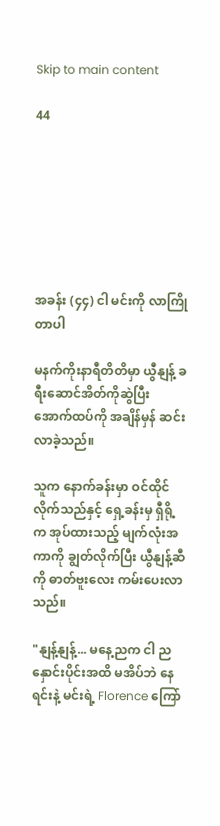Skip to main content

44







အခန်း (၄၄) ငါ မင်းကို လာကြိုတာပါ

မနက်ကိုးနာရီတိတိမှာ ယွီနျန့် ခရီးဆောင်အိတ်ကိုဆွဲပြီး အောက်ထပ်ကို အချိန်မှန် ဆင်းလာခဲ့သည်။

သူက နောက်ခန်းမှာ ဝင်ထိုင်လိုက်သည်နှင့် ရှေ့ခန်းမှ ရှီရို့က အုပ်ထားသည့် မျက်လုံးအကာကို ချွတ်လိုက်ပြီး ယွီနျန့်ဆီကို ဓာတ်ဗူးလေး ကမ်းပေးလာသည်။

"နျန့်နျန့်... မနေ့ညက ငါ ညနှောင်းပိုင်းအထိ မအိပ်ဘဲ နေရင်းနဲ့ မင်းရဲ့ Florence ကြော်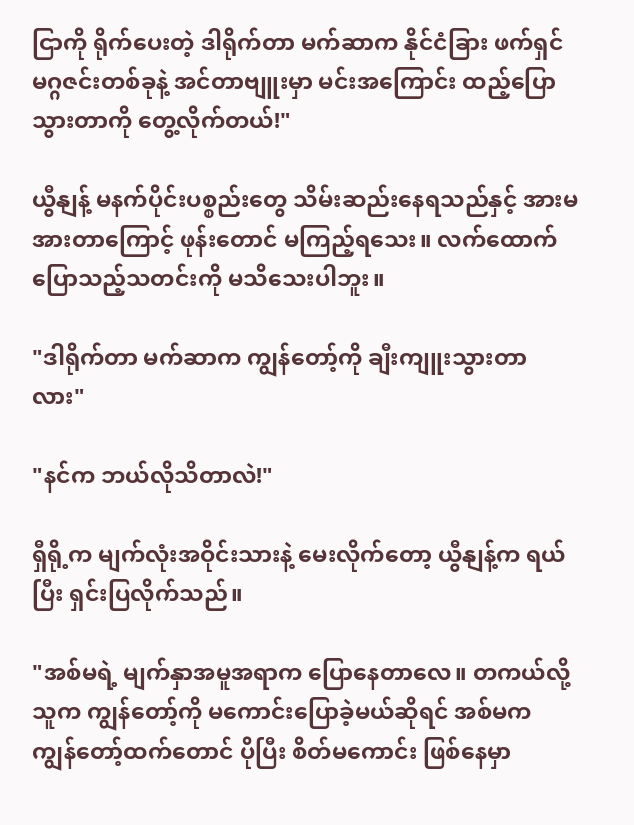ငြာကို ရိုက်ပေးတဲ့ ဒါရိုက်တာ မက်ဆာက နိုင်ငံခြား ဖက်ရှင်မဂ္ဂဇင်းတစ်ခုနဲ့ အင်တာဗျူးမှာ မင်းအကြောင်း ထည့်ပြောသွားတာကို တွေ့လိုက်တယ်!"

ယွီနျန့် မနက်ပိုင်းပစ္စည်းတွေ သိမ်းဆည်းနေရသည်နှင့် အားမအားတာကြောင့် ဖုန်းတောင် မကြည့်ရသေး။ လက်ထောက်ပြောသည့်သတင်းကို မသိသေးပါဘူး။

"ဒါရိုက်တာ မက်ဆာက ကျွန်တော့်ကို ချီးကျူးသွားတာလား"

"နင်က ဘယ်လိုသိတာလဲ!"

ရှီရို့က မျက်လုံးအဝိုင်းသားနဲ့ မေးလိုက်တော့ ယွီနျန့်က ရယ်ပြီး ရှင်းပြလိုက်သည်။

"အစ်မရဲ့ မျက်နှာအမူအရာက ပြောနေတာလေ။ တကယ်လို့ သူက ကျွန်တော့်ကို မကောင်းပြောခဲ့မယ်ဆိုရင် အစ်မက ကျွန်တော့်ထက်တောင် ပိုပြီး စိတ်မကောင်း ဖြစ်နေမှာ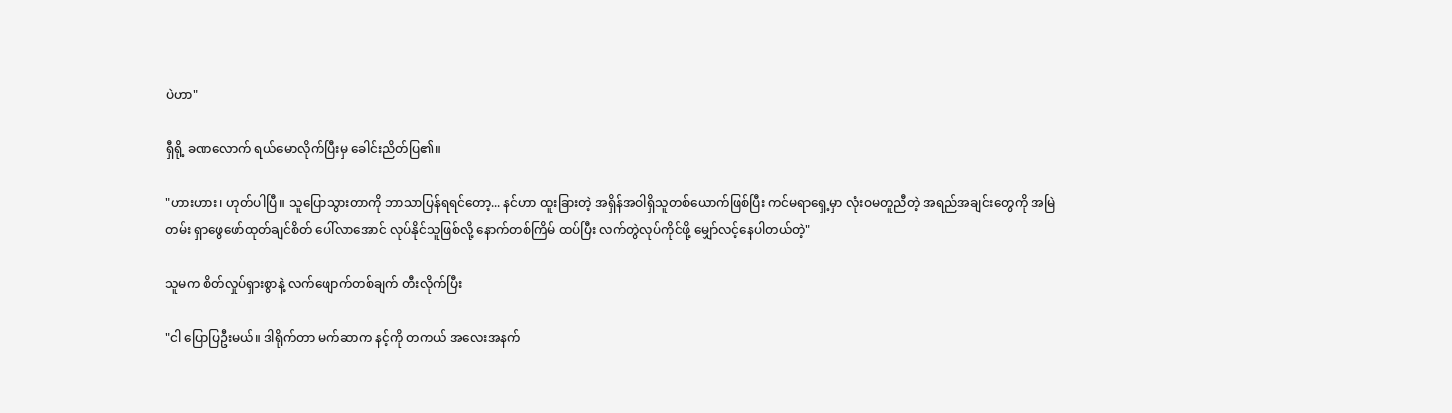ပဲဟာ"

ရှီရို့ ခဏလောက် ရယ်မောလိုက်ပြီးမှ ခေါင်းညိတ်ပြ၏။

"ဟားဟား၊ ဟုတ်ပါပြီ။ သူပြောသွားတာကို ဘာသာပြန်ရရင်တော့... နင်ဟာ ထူးခြားတဲ့ အရှိန်အဝါရှိသူတစ်ယောက်ဖြစ်ပြီး ကင်မရာရှေ့မှာ လုံးဝမတူညီတဲ့ အရည်အချင်းတွေကို အမြဲတမ်း ရှာဖွေဖော်ထုတ်ချင်စိတ် ပေါ်လာအောင် လုပ်နိုင်သူဖြစ်လို့ နောက်တစ်ကြိမ် ထပ်ပြီး လက်တွဲလုပ်ကိုင်ဖို့ မျှော်လင့်နေပါတယ်တဲ့"

သူမက စိတ်လှုပ်ရှားစွာနဲ့ လက်ဖျောက်တစ်ချက် တီးလိုက်ပြီး

"ငါ ပြောပြဦးမယ်။ ဒါရိုက်တာ မက်ဆာက နင့်ကို တကယ် အလေးအနက်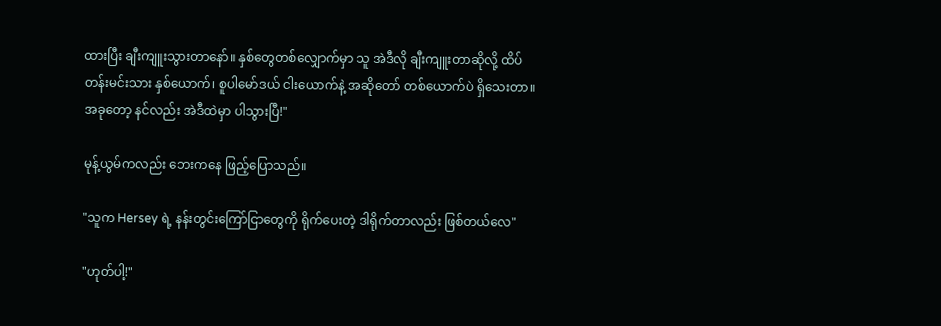ထားပြီး ချီးကျူးသွားတာနော်။ နှစ်တွေတစ်လျှောက်မှာ သူ အဲဒီလို ချီးကျူးတာဆိုလို့ ထိပ်တန်းမင်းသား နှစ်ယောက်၊ စူပါမော်ဒယ် ငါးယောက်နဲ့ အဆိုတော် တစ်ယောက်ပဲ ရှိသေးတာ။ အခုတော့ နင်လည်း အဲဒီထဲမှာ ပါသွားပြီ!"

မုန့်ယွမ်ကလည်း ဘေးကနေ ဖြည့်ပြောသည်။

"သူက Hersey ရဲ့ နန်းတွင်းကြော်ငြာတွေကို ရိုက်ပေးတဲ့ ဒါရိုက်တာလည်း ဖြစ်တယ်လေ"

"ဟုတ်ပါ့!"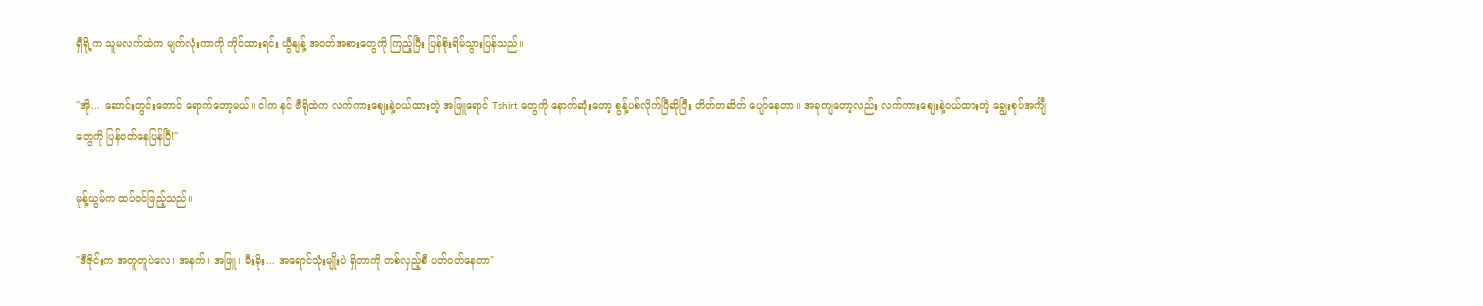ရှီရို့က သူမလက်ထဲက မျက်လုံးကာကို ကိုင်ထားရင်း ယွီနျန့် အဝတ်အစားတွေကို ကြည့်ပြီး ပြန်စိုးရိမ်သွားပြန်သည်။

"အို... ဆောင်းတွင်းတောင် ရောက်တော့မယ်။ ငါက နင် ဗီရိုထဲက လက်ကားဈေးနဲ့ဝယ်ထားတဲ့ အဖြူရောင် Tshirt တွေကို နောက်ဆုံးတော့ စွန့်ပစ်လိုက်ပြီဆိုပြီး တိတ်တဆိတ် ပျော်နေတာ။ အခုကျတော့လည်း လက်ကားဈေးနဲ့ဝယ်ထားတဲ့ ချွေးစုပ်အင်္ကျီတွေကို ပြန်ဝတ်နေပြန်ပြီ!"

မုန့်ယွမ်က ထပ်ဝင်ဖြည့်သည်။

"ဒီဇိုင်းက အတူတူပဲလေ၊ အနက်၊ အဖြူ၊ မီးခိုး... အရောင်သုံးမျိုးပဲ ရှိတာကို တစ်လှည့်စီ ပတ်ဝတ်နေတာ"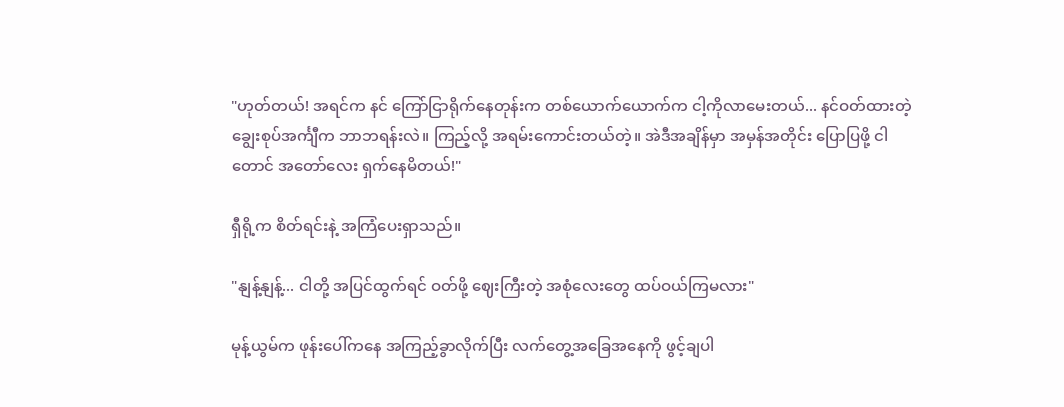"ဟုတ်တယ်! အရင်က နင် ကြော်ငြာရိုက်နေတုန်းက တစ်ယောက်ယောက်က ငါ့ကိုလာမေးတယ်... နင်ဝတ်ထားတဲ့ ချွေးစုပ်အင်္ကျီက ဘာဘရန်းလဲ။ ကြည့်လို့ အရမ်းကောင်းတယ်တဲ့။ အဲဒီအချိန်မှာ အမှန်အတိုင်း ပြောပြဖို့ ငါတောင် အတော်လေး ရှက်နေမိတယ်!"

ရှီရို့က စိတ်ရင်းနဲ့ အကြံပေးရှာသည်။

"နျန့်နျန့်... ငါတို့ အပြင်ထွက်ရင် ဝတ်ဖို့ ဈေးကြီးတဲ့ အစုံလေးတွေ ထပ်ဝယ်ကြမလား"

မုန့်ယွမ်က ဖုန်းပေါ်ကနေ အကြည့်ခွာလိုက်ပြီး လက်တွေ့အခြေအနေကို ဖွင့်ချပါ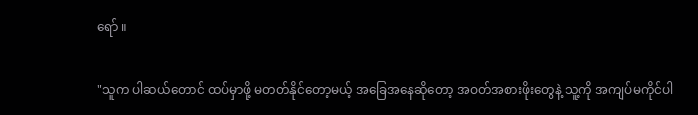ရော် ။

"သူက ပါဆယ်တောင် ထပ်မှာဖို့ မတတ်နိုင်တော့မယ့် အခြေအနေဆိုတော့ အဝတ်အစားဖိုးတွေနဲ့ သူ့ကို အကျပ်မကိုင်ပါ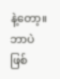နဲ့တော့။ ဘာပဲဖြစ်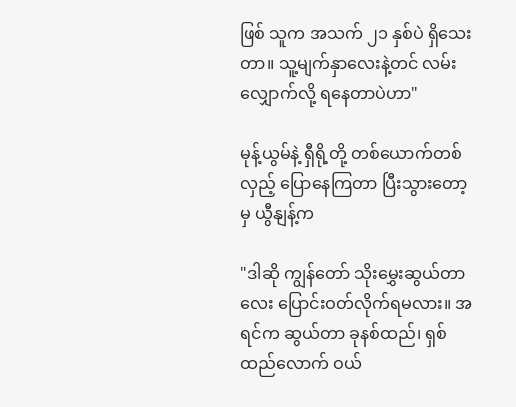ဖြစ် သူက အသက် ၂၁ နှစ်ပဲ ရှိသေးတာ။ သူ့မျက်နှာလေးနဲ့တင် လမ်းလျှောက်လို့ ရနေတာပဲဟာ"

မုန့်ယွမ်နဲ့ ရှီရို့တို့ တစ်ယောက်တစ်လှည့် ပြောနေကြတာ ပြီးသွားတော့မှ ယွီနျန့်က

"ဒါဆို ကျွန်တော် သိုးမွှေးဆွယ်တာလေး ပြောင်းဝတ်လိုက်ရမလား။ အရင်က ဆွယ်တာ ခုနစ်ထည်၊ ရှစ်ထည်လောက် ဝယ်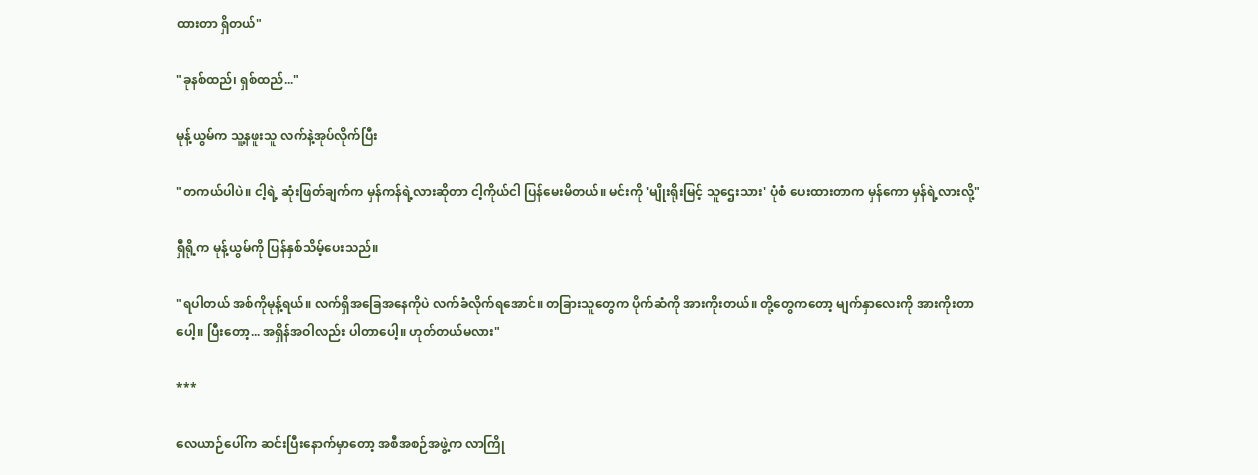ထားတာ ရှိတယ်"

"ခုနစ်ထည်၊ ရှစ်ထည်..."

မုန့်ယွမ်က သူ့နဖူးသူ လက်နဲ့အုပ်လိုက်ပြီး

"တကယ်ပါပဲ။ ငါ့ရဲ့ ဆုံးဖြတ်ချက်က မှန်ကန်ရဲ့လားဆိုတာ ငါ့ကိုယ်ငါ ပြန်မေးမိတယ်။ မင်းကို 'မျိုးရိုးမြင့် သူဌေးသား' ပုံစံ ပေးထားတာက မှန်ကော မှန်ရဲ့လားလို့"

ရှီရို့က မုန့်ယွမ်ကို ပြန်နှစ်သိမ့်ပေးသည်။

"ရပါတယ် အစ်ကိုမုန့်ရယ်။ လက်ရှိအခြေအနေကိုပဲ လက်ခံလိုက်ရအောင်။ တခြားသူတွေက ပိုက်ဆံကို အားကိုးတယ်။ တို့တွေကတော့ မျက်နှာလေးကို အားကိုးတာပေါ့။ ပြီးတော့... အရှိန်အဝါလည်း ပါတာပေါ့။ ဟုတ်တယ်မလား"

***

လေယာဉ်ပေါ်က ဆင်းပြီးနောက်မှာတော့ အစီအစဉ်အဖွဲ့က လာကြို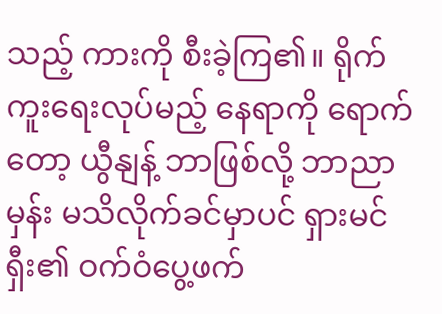သည့် ကားကို စီးခဲ့ကြ၏။ ရိုက်ကူးရေးလုပ်မည့် နေရာကို ရောက်တော့ ယွီနျန့် ဘာဖြစ်လို့ ဘာညာမှန်း မသိလိုက်ခင်မှာပင် ရှားမင်ရှီး၏ ဝက်ဝံပွေ့ဖက်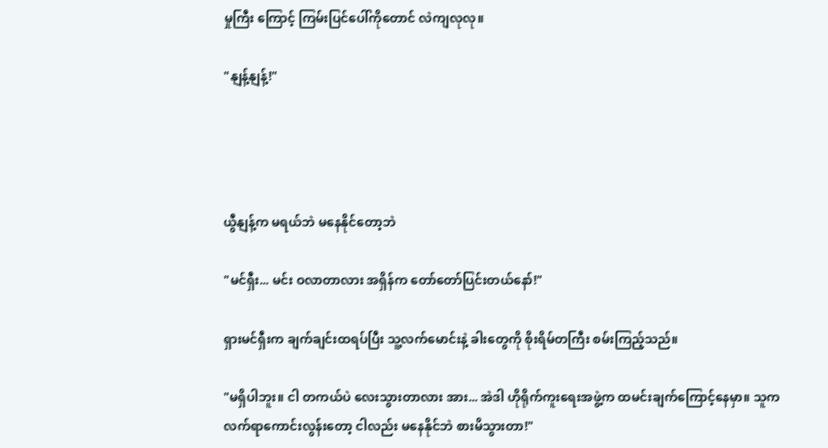မှုကြီး ကြောင့် ကြမ်းပြင်ပေါ်ကိုတောင် လဲကျလုလု။

"နျန့်နျန့်!"




ယွီနျန့်က မရယ်ဘဲ မနေနိုင်တော့ဘဲ

"မင်ရှီး... မင်း ဝလာတာလား အရှိန်က တော်တော်ပြင်းတယ်နော်!"

ရှားမင်ရှီးက ချက်ချင်းထရပ်ပြီး သူ့လက်မောင်းနဲ့ ခါးတွေကို စိုးရိမ်တကြီး စမ်းကြည့်သည်။

"မရှိပါဘူး။ ငါ တကယ်ပဲ လေးသွားတာလား အား... အဲဒါ ဟိုရိုက်ကူးရေးအဖွဲ့က ထမင်းချက်ကြောင့်နေမှာ။ သူက လက်ရာကောင်းလွန်းတော့ ငါလည်း မနေနိုင်ဘဲ စားမိသွားတာ!"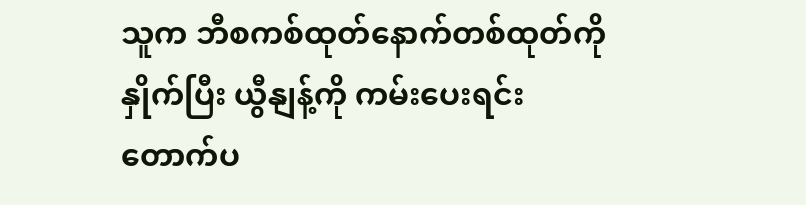သူက ဘီစကစ်ထုတ်နောက်တစ်ထုတ်ကို နှိုက်ပြီး ယွီနျန့်ကို ကမ်းပေးရင်း တောက်ပ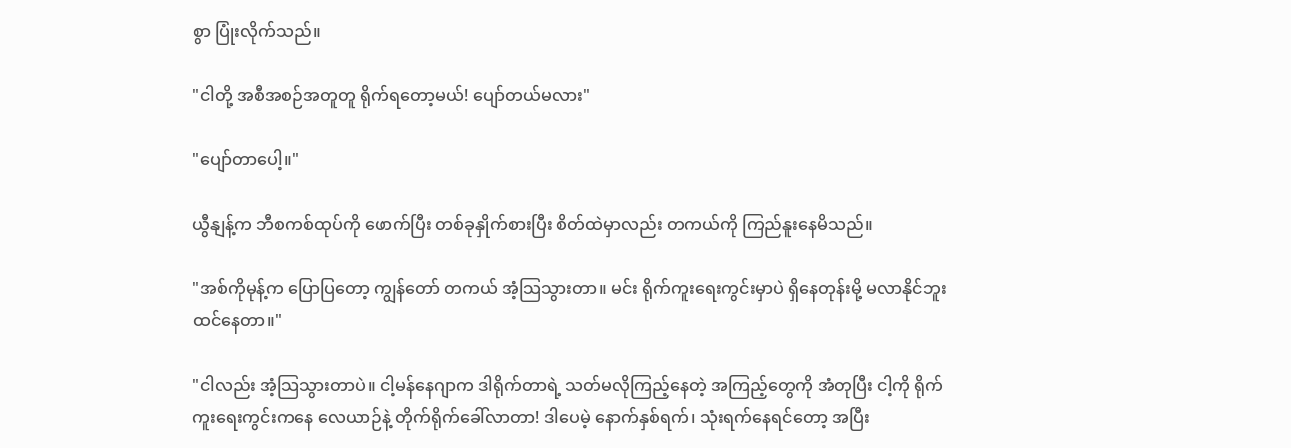စွာ ပြုံးလိုက်သည်။

"ငါတို့ အစီအစဉ်အတူတူ ရိုက်ရတော့မယ်! ပျော်တယ်မလား"

"ပျော်တာပေါ့။"

ယွီနျန့်က ဘီစကစ်ထုပ်ကို ဖောက်ပြီး တစ်ခုနှိုက်စားပြီး စိတ်ထဲမှာလည်း တကယ်ကို ကြည်နူးနေမိသည်။

"အစ်ကိုမုန့်က ပြောပြတော့ ကျွန်တော် တကယ် အံ့သြသွားတာ။ မင်း ရိုက်ကူးရေးကွင်းမှာပဲ ရှိနေတုန်းမို့ မလာနိုင်ဘူး ထင်နေတာ။"

"ငါလည်း အံ့သြသွားတာပဲ။ ငါ့မန်နေဂျာက ဒါရိုက်တာရဲ့ သတ်မလိုကြည့်နေတဲ့ အကြည့်တွေကို အံတုပြီး ငါ့ကို ရိုက်ကူးရေးကွင်းကနေ လေယာဉ်နဲ့ တိုက်ရိုက်ခေါ်လာတာ! ဒါပေမဲ့ နောက်နှစ်ရက်၊ သုံးရက်နေရင်တော့ အပြီး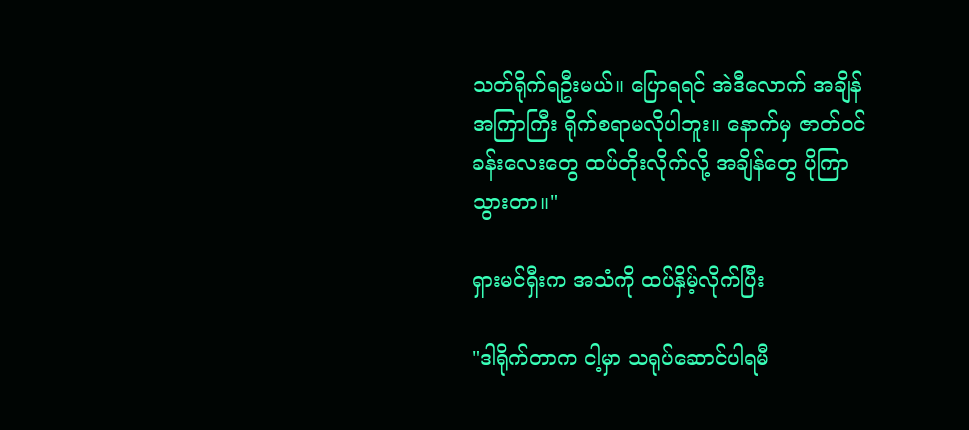သတ်ရိုက်ရဦးမယ်။ ပြောရရင် အဲဒီလောက် အချိန်အကြာကြီး ရိုက်စရာမလိုပါဘူး။ နောက်မှ ဇာတ်ဝင်ခန်းလေးတွေ ထပ်တိုးလိုက်လို့ အချိန်တွေ ပိုကြာသွားတာ။"

ရှားမင်ရှီးက အသံကို ထပ်နှိမ့်လိုက်ပြီး

"ဒါရိုက်တာက ငါ့မှာ သရုပ်ဆောင်ပါရမီ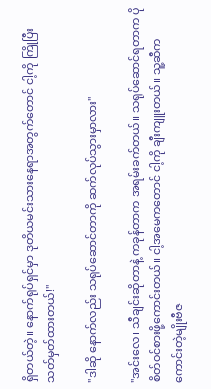ရှိတယ်တဲ့။ နောက်ရုပ်ရှင်မှာ ဒုတိယမင်းသားနေရာအတွက်တောင် ငါ့ကို ကြိုပြီး သတ်မှတ်ထားတယ်!"

"ဒါဆို နောက်လည်း သရုပ်ဆောင်တာကို ဆက်လုပ်သွားမှာလား"

"အင်းလေ၊ သီချင်းဆိုတာနဲ့ ကခုန်တာက အရမ်းခက်တယ်။ သရုပ်ဆောင်ရတာက ပိုစိတ်ဝင်စားဖို့ကောင်းတယ်။ ငါ့အမေကတောင် ငါ့ကို ချီးကျူးတယ်။ သူ့ဆီက ကောင်းတဲ့မျိုးဗီဇ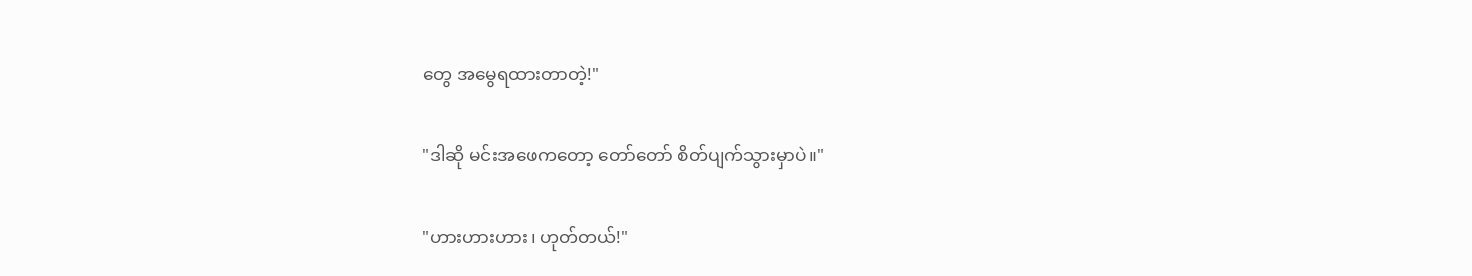တွေ အမွေရထားတာတဲ့!"

"ဒါဆို မင်းအဖေကတော့ တော်တော် စိတ်ပျက်သွားမှာပဲ။"

"ဟားဟားဟား၊ ဟုတ်တယ်!"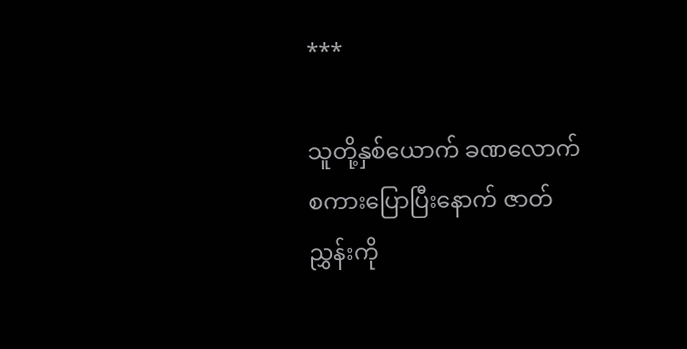***

သူတို့နှစ်ယောက် ခဏလောက် စကားပြောပြီးနောက် ဇာတ်ညွှန်းကို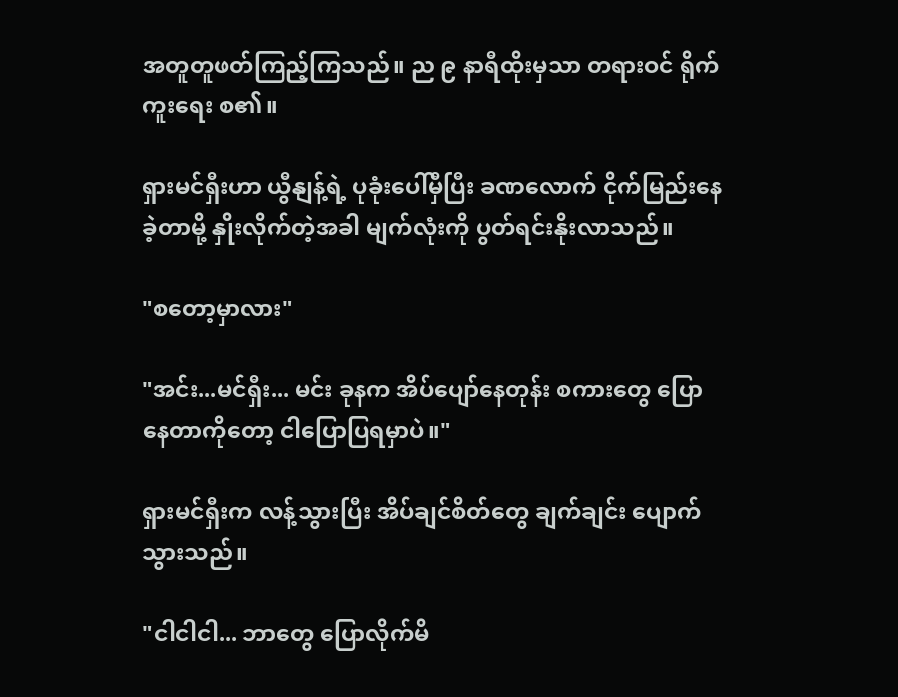အတူတူဖတ်ကြည့်ကြသည်။ ည ၉ နာရီထိုးမှသာ တရားဝင် ရိုက်ကူးရေး စ၏။

ရှားမင်ရှီးဟာ ယွီနျန့်ရဲ့ ပုခုံးပေါ်မှီပြီး ခဏလောက် ငိုက်မြည်းနေခဲ့တာမို့ နှိုးလိုက်တဲ့အခါ မျက်လုံးကို ပွတ်ရင်းနိုးလာသည်။

"စတော့မှာလား"

"အင်း...မင်ရှီး... မင်း ခုနက အိပ်ပျော်နေတုန်း စကားတွေ ပြောနေတာကိုတော့ ငါပြောပြရမှာပဲ။"

ရှားမင်ရှီးက လန့်သွားပြီး အိပ်ချင်စိတ်တွေ ချက်ချင်း ပျောက်သွားသည်။

"ငါငါငါ... ဘာတွေ ပြောလိုက်မိ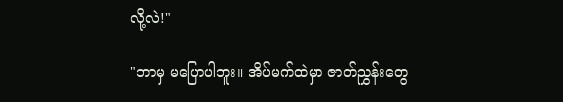လို့လဲ!"

"ဘာမှ မပြောပါဘူး။ အိပ်မက်ထဲမှာ ဇာတ်ညွှန်းတွေ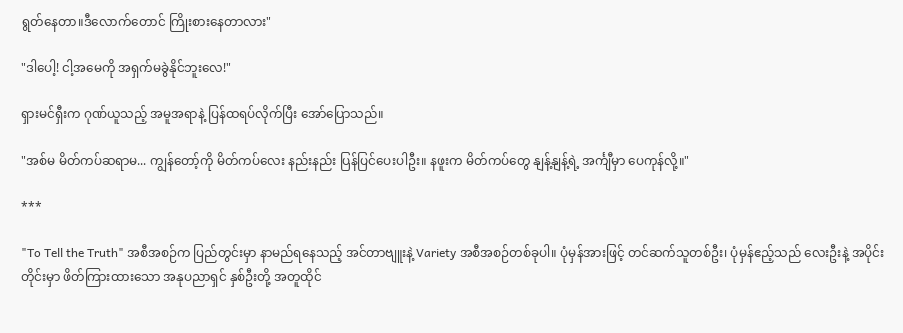ရွတ်နေတာ။ဒီလောက်တောင် ကြိုးစားနေတာလား"

"ဒါပေါ့! ငါ့အမေကို အရှက်မခွဲနိုင်ဘူးလေ!"

ရှားမင်ရှီးက ဂုဏ်ယူသည့် အမူအရာနဲ့ ပြန်ထရပ်လိုက်ပြီး အော်ပြောသည်။

"အစ်မ မိတ်ကပ်ဆရာမ... ကျွန်တော့်ကို မိတ်ကပ်လေး နည်းနည်း ပြန်ပြင်ပေးပါဦး။ နဖူးက မိတ်ကပ်တွေ နျန့်နျန့်ရဲ့ အင်္ကျီမှာ ပေကုန်လို့။"

***

"To Tell the Truth" အစီအစဉ်က ပြည်တွင်းမှာ နာမည်ရနေသည့် အင်တာဗျူးနဲ့ Variety အစီအစဉ်တစ်ခုပါ။ ပုံမှန်အားဖြင့် တင်ဆက်သူတစ်ဦး၊ ပုံမှန်ဧည့်သည် လေးဦးနဲ့ အပိုင်းတိုင်းမှာ ဖိတ်ကြားထားသော အနုပညာရှင် နှစ်ဦးတို့ အတူထိုင်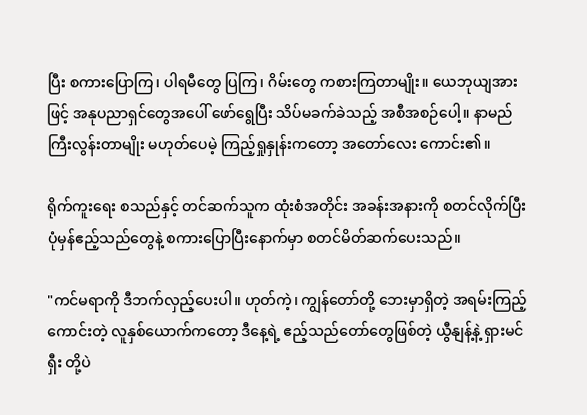ပြီး စကားပြောကြ၊ ပါရမီတွေ ပြကြ၊ ဂိမ်းတွေ ကစားကြတာမျိုး။ ယေဘုယျအားဖြင့် အနုပညာရှင်တွေအပေါ် ဖော်ရွေပြီး သိပ်မခက်ခဲသည့် အစီအစဉ်ပေါ့။ နာမည်ကြီးလွန်းတာမျိုး မဟုတ်ပေမဲ့ ကြည့်ရှုနှုန်းကတော့ အတော်လေး ကောင်း၏။

ရိုက်ကူးရေး စသည်နှင့် တင်ဆက်သူက ထုံးစံအတိုင်း အခန်းအနားကို စတင်လိုက်ပြီး ပုံမှန်ဧည့်သည်တွေနဲ့ စကားပြောပြီးနောက်မှာ စတင်မိတ်ဆက်ပေးသည်။

"ကင်မရာကို ဒီဘက်လှည့်ပေးပါ။ ဟုတ်ကဲ့၊ ကျွန်တော်တို့ ဘေးမှာရှိတဲ့ အရမ်းကြည့်ကောင်းတဲ့ လူနှစ်ယောက်ကတော့ ဒီနေ့ရဲ့ ဧည့်သည်တော်တွေဖြစ်တဲ့ ယွီနျန့်နဲ့ ရှားမင်ရှီး တို့ပဲ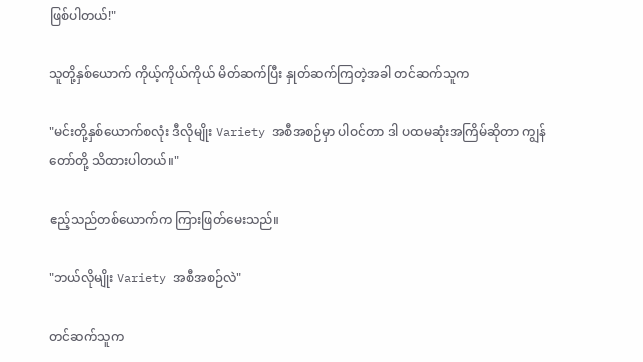ဖြစ်ပါတယ်!"

သူတို့နှစ်ယောက် ကိုယ့်ကိုယ်ကိုယ် မိတ်ဆက်ပြီး နှုတ်ဆက်ကြတဲ့အခါ တင်ဆက်သူက

"မင်းတို့နှစ်ယောက်စလုံး ဒီလိုမျိုး Variety အစီအစဉ်မှာ ပါဝင်တာ ဒါ ပထမဆုံးအကြိမ်ဆိုတာ ကျွန်တော်တို့ သိထားပါတယ်။"

ဧည့်သည်တစ်ယောက်က ကြားဖြတ်မေးသည်။

"ဘယ်လိုမျိုး Variety အစီအစဉ်လဲ"

တင်ဆက်သူက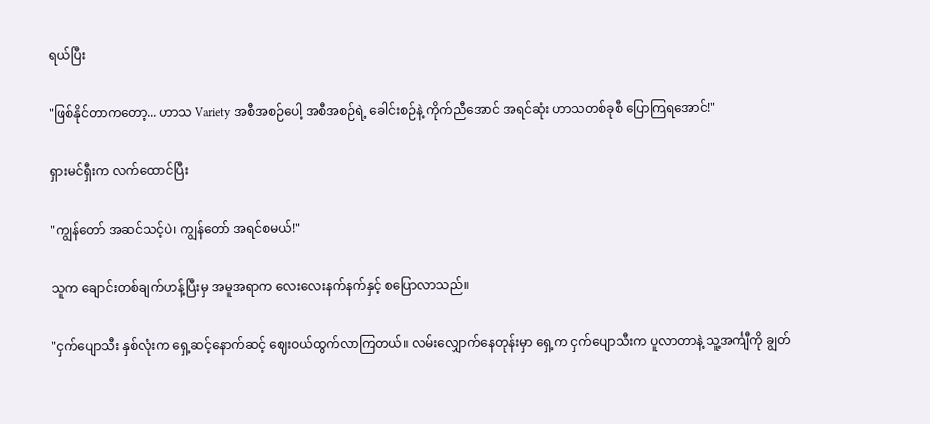ရယ်ပြီး

"ဖြစ်နိုင်တာကတော့... ဟာသ Variety အစီအစဉ်ပေါ့ အစီအစဉ်ရဲ့ ခေါင်းစဉ်နဲ့ ကိုက်ညီအောင် အရင်ဆုံး ဟာသတစ်ခုစီ ပြောကြရအောင်!"

ရှားမင်ရှီးက လက်ထောင်ပြီး

"ကျွန်တော် အဆင်သင့်ပဲ၊ ကျွန်တော် အရင်စမယ်!"

သူက ချောင်းတစ်ချက်ဟန့်ပြီးမှ အမူအရာက လေးလေးနက်နက်နှင့် စပြောလာသည်။

"ငှက်ပျောသီး နှစ်လုံးက ရှေ့ဆင့်နောက်ဆင့် ဈေးဝယ်ထွက်လာကြတယ်။ လမ်းလျှောက်နေတုန်းမှာ ရှေ့က ငှက်ပျောသီးက ပူလာတာနဲ့ သူ့အင်္ကျီကို ချွတ်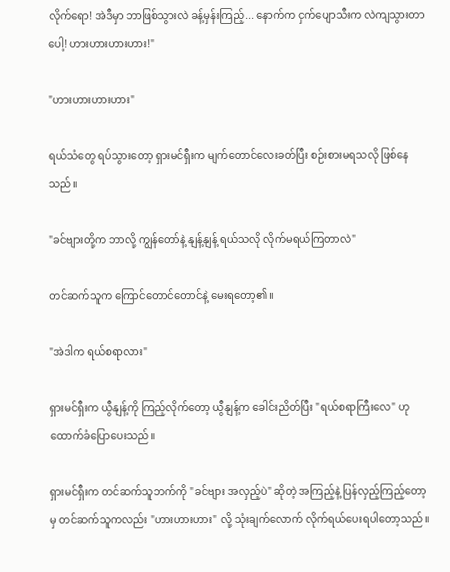လိုက်ရော! အဲဒီမှာ ဘာဖြစ်သွားလဲ ခန့်မှန်းကြည့်... နောက်က ငှက်ပျောသီးက လဲကျသွားတာပေါ့! ဟားဟားဟားဟား!"

"ဟားဟားဟားဟား"

ရယ်သံတွေ ရပ်သွားတော့ ရှားမင်ရှီးက မျက်တောင်လေးခတ်ပြီး စဉ်းစားမရသလို ဖြစ်နေသည်။

"ခင်ဗျားတို့က ဘာလို့ ကျွန်တော်နဲ့ နျန့်နျန့် ရယ်သလို လိုက်မရယ်ကြတာလဲ"

တင်ဆက်သူက ကြောင်တောင်တောင်နဲ့ မေးရတော့၏။

"အဲဒါက ရယ်စရာလား"

ရှားမင်ရှီးက ယွီနျန့်ကို ကြည့်လိုက်တော့ ယွီနျန့်က ခေါင်းညိတ်ပြီး "ရယ်စရာကြီးလေ" ဟု ထောက်ခံပြောပေးသည်။

ရှားမင်ရှီးက တင်ဆက်သူဘက်ကို "ခင်ဗျား အလှည့်ပဲ" ဆိုတဲ့ အကြည့်နဲ့ ပြန်လှည့်ကြည့်တော့မှ တင်ဆက်သူကလည်း "ဟားဟားဟား" လို့ သုံးချက်လောက် လိုက်ရယ်ပေးရပါတော့သည်။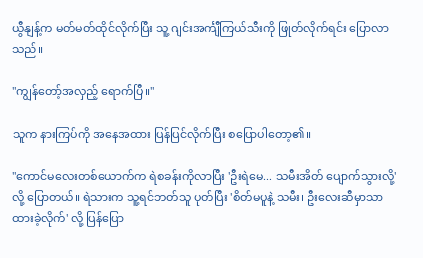ယွီနျန့်က မတ်မတ်ထိုင်လိုက်ပြီး သူ့ ဂျင်းအင်္ကျီကြယ်သီးကို ဖြုတ်လိုက်ရင်း ပြောလာသည်။

"ကျွန်တော့်အလှည့် ရောက်ပြီ။"

သူက နားကြပ်ကို အနေအထား ပြန်ပြင်လိုက်ပြီး စပြောပါတော့၏။

"ကောင်မလေးတစ်ယောက်က ရဲစခန်းကိုလာပြီး 'ဦးရဲမေ... သမီးအိတ် ပျောက်သွားလို့' လို့ ပြောတယ်။ ရဲသားက သူ့ရင်ဘတ်သူ ပုတ်ပြီး 'စိတ်မပူနဲ့ သမီး၊ ဦးလေးဆီမှာသာ ထားခဲ့လိုက်' လို့ ပြန်ပြော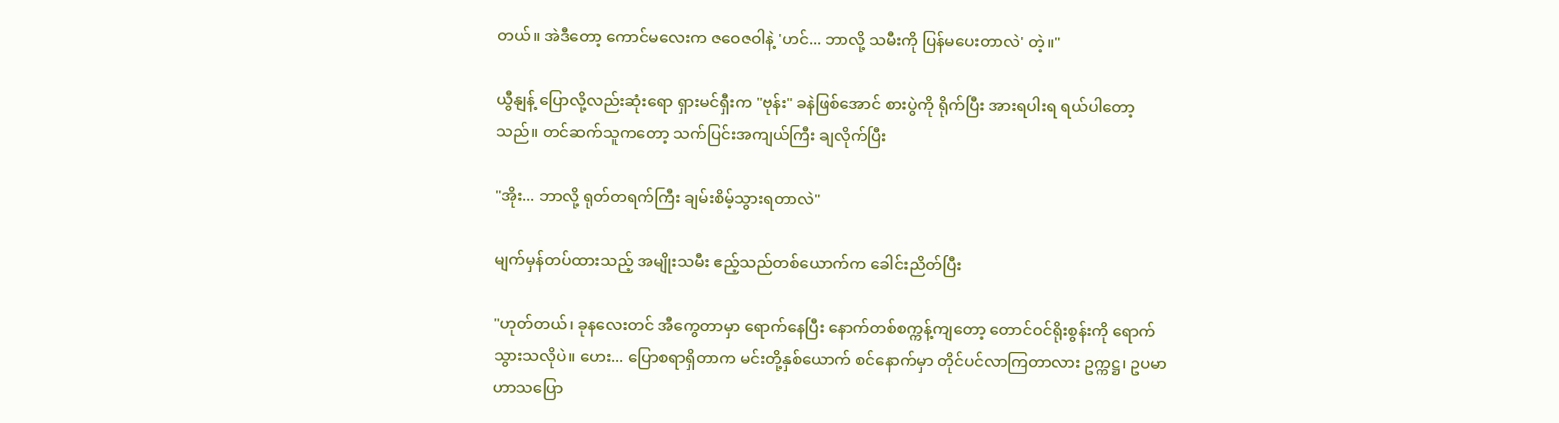တယ်။ အဲဒီတော့ ကောင်မလေးက ဇဝေဇဝါနဲ့ 'ဟင်... ဘာလို့ သမီးကို ပြန်မပေးတာလဲ' တဲ့။"

ယွီနျန့် ပြောလို့လည်းဆုံးရော ရှားမင်ရှီးက "ဗုန်း" ခနဲဖြစ်အောင် စားပွဲကို ရိုက်ပြီး အားရပါးရ ရယ်ပါတော့သည်။ တင်ဆက်သူကတော့ သက်ပြင်းအကျယ်ကြီး ချလိုက်ပြီး

"အိုး... ဘာလို့ ရုတ်တရက်ကြီး ချမ်းစိမ့်သွားရတာလဲ"

မျက်မှန်တပ်ထားသည့် အမျိုးသမီး ဧည့်သည်တစ်ယောက်က ခေါင်းညိတ်ပြီး

"ဟုတ်တယ်၊ ခုနလေးတင် အီကွေတာမှာ ရောက်နေပြီး နောက်တစ်စက္ကန့်ကျတော့ တောင်ဝင်ရိုးစွန်းကို ရောက်သွားသလိုပဲ။ ဟေး... ပြောစရာရှိတာက မင်းတို့နှစ်ယောက် စင်နောက်မှာ တိုင်ပင်လာကြတာလား ဥက္ကဋ္ဌ၊ ဥပမာ ဟာသပြော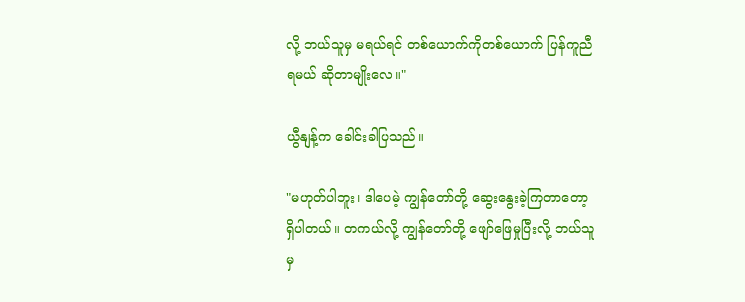လို့ ဘယ်သူမှ မရယ်ရင် တစ်ယောက်ကိုတစ်ယောက် ပြန်ကူညီရမယ် ဆိုတာမျိုးလေ။"

ယွီနျန့်က ခေါင်းခါပြသည်။

"မဟုတ်ပါဘူး၊ ဒါပေမဲ့ ကျွန်တော်တို့ ဆွေးနွေးခဲ့ကြတာတော့ ရှိပါတယ်။ တကယ်လို့ ကျွန်တော်တို့ ဖျော်ဖြေမှုပြီးလို့ ဘယ်သူမှ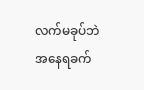လက်မခုပ်ဘဲ အနေရခက်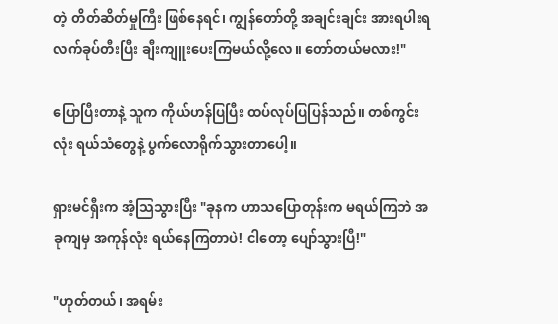တဲ့ တိတ်ဆိတ်မှုကြီး ဖြစ်နေရင်၊ ကျွန်တော်တို့ အချင်းချင်း အားရပါးရ လက်ခုပ်တီးပြီး ချီးကျူးပေးကြမယ်လို့လေ။ တော်တယ်မလား!"

ပြောပြီးတာနဲ့ သူက ကိုယ်ဟန်ပြပြီး ထပ်လုပ်ပြပြန်သည်။ တစ်ကွင်းလုံး ရယ်သံတွေနဲ့ ပွက်လောရိုက်သွားတာပေါ့။

ရှားမင်ရှီးက အံ့သြသွားပြီး "ခုနက ဟာသပြောတုန်းက မရယ်ကြဘဲ အခုကျမှ အကုန်လုံး ရယ်နေကြတာပဲ! ငါတော့ ပျော်သွားပြီ!"

"ဟုတ်တယ်၊ အရမ်း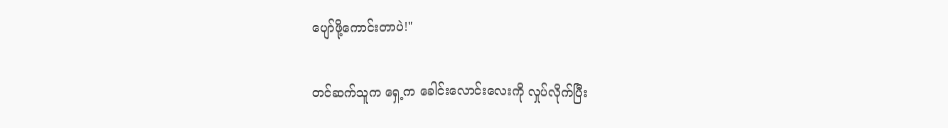ပျော်ဖို့ကောင်းတာပဲ!"

တင်ဆက်သူက ရှေ့က ခေါင်းလောင်းလေးကို လှုပ်လိုက်ပြီး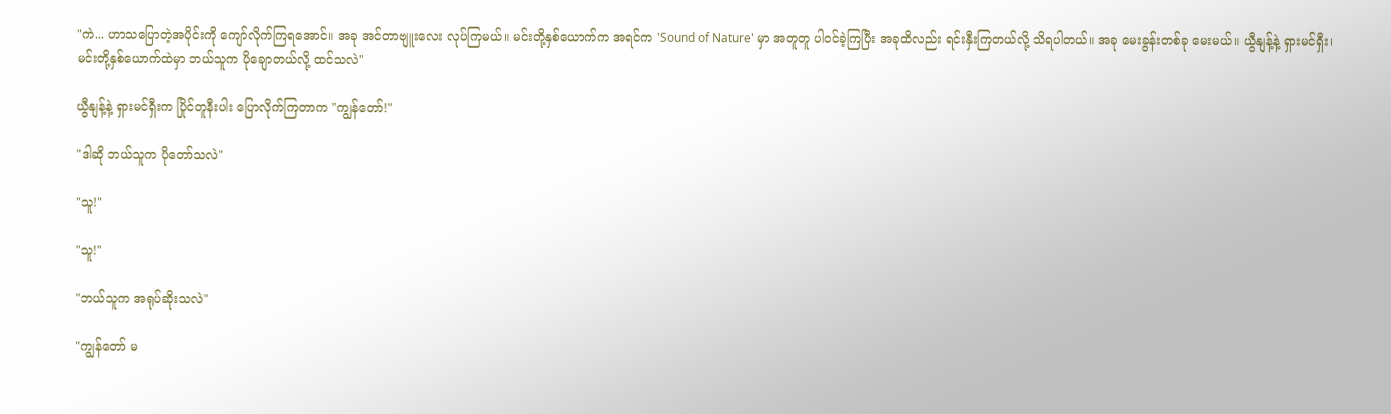"ကဲ... ဟာသပြောတဲ့အပိုင်းကို ကျော်လိုက်ကြရအောင်။ အခု အင်တာဗျူးလေး လုပ်ကြမယ်။ မင်းတို့နှစ်ယောက်က အရင်က 'Sound of Nature' မှာ အတူတူ ပါဝင်ခဲ့ကြပြီး အခုထိလည်း ရင်းနှီးကြတယ်လို့ သိရပါတယ်။ အခု မေးခွန်းတစ်ခု မေးမယ်။ ယွီနျန့်နဲ့ ရှားမင်ရှီး၊ မင်းတို့နှစ်ယောက်ထဲမှာ ဘယ်သူက ပိုချောတယ်လို့ ထင်သလဲ"

ယွီနျန့်နဲ့ ရှားမင်ရှီးက ပြိုင်တူနီးပါး ပြောလိုက်ကြတာက "ကျွန်တော်!"

"ဒါဆို ဘယ်သူက ပိုတော်သလဲ"

"သူ!"

"သူ!"

"ဘယ်သူက အရုပ်ဆိုးသလဲ"

"ကျွန်တော် မ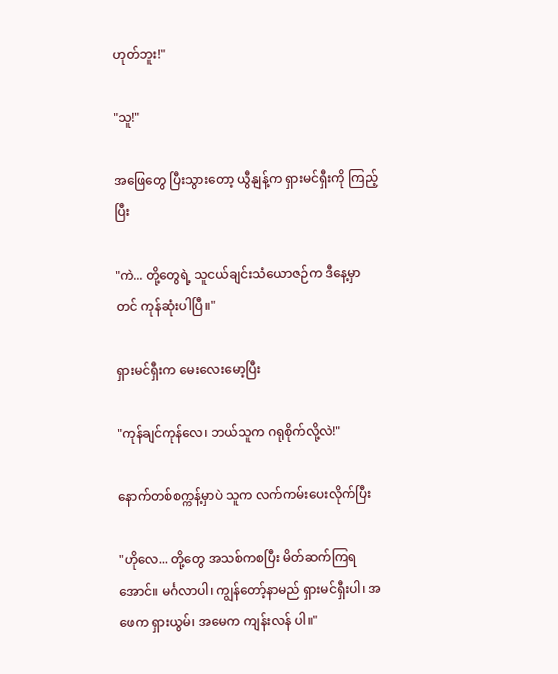ဟုတ်ဘူး!"

"သူ!"

အဖြေတွေ ပြီးသွားတော့ ယွီနျန့်က ရှားမင်ရှီးကို ကြည့်ပြီး

"ကဲ... တို့တွေရဲ့ သူငယ်ချင်းသံယောဇဉ်က ဒီနေ့မှာတင် ကုန်ဆုံးပါပြီ။"

ရှားမင်ရှီးက မေးလေးမော့ပြီး

"ကုန်ချင်ကုန်လေ၊ ဘယ်သူက ဂရုစိုက်လို့လဲ!"

နောက်တစ်စက္ကန့်မှာပဲ သူက လက်ကမ်းပေးလိုက်ပြီး

"ဟိုလေ... တို့တွေ အသစ်ကစပြီး မိတ်ဆက်ကြရအောင်။ မင်္ဂလာပါ၊ ကျွန်တော့်နာမည် ရှားမင်ရှီးပါ၊ အဖေက ရှားယွမ်၊ အမေက ကျန်းလန် ပါ။"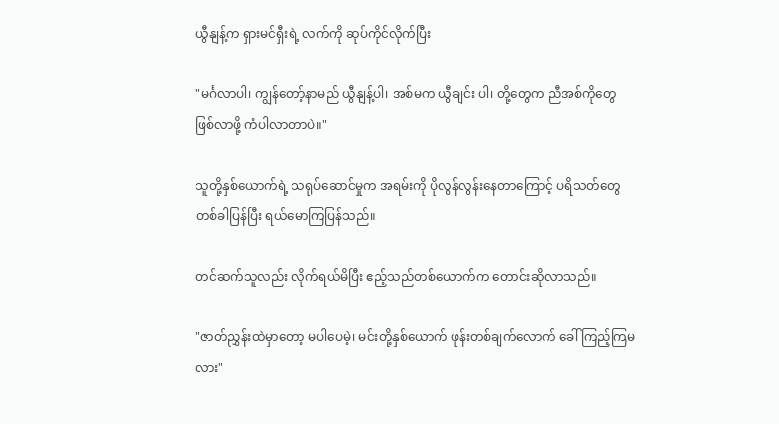ယွီနျန့်က ရှားမင်ရှီးရဲ့ လက်ကို ဆုပ်ကိုင်လိုက်ပြီး

"မင်္ဂလာပါ၊ ကျွန်တော့်နာမည် ယွီနျန့်ပါ၊ အစ်မက ယွီချင်း ပါ၊ တို့တွေက ညီအစ်ကိုတွေ ဖြစ်လာဖို့ ကံပါလာတာပဲ။"

သူတို့နှစ်ယောက်ရဲ့ သရုပ်ဆောင်မှုက အရမ်းကို ပိုလွန်လွန်းနေတာကြောင့် ပရိသတ်တွေ တစ်ခါပြန်ပြီး ရယ်မောကြပြန်သည်။

တင်ဆက်သူလည်း လိုက်ရယ်မိပြီး ဧည့်သည်တစ်ယောက်က ‌တောင်းဆိုလာသည်။

"ဇာတ်ညွှန်းထဲမှာတော့ မပါပေမဲ့၊ မင်းတို့နှစ်ယောက် ဖုန်းတစ်ချက်လောက် ခေါ်ကြည့်ကြမလား"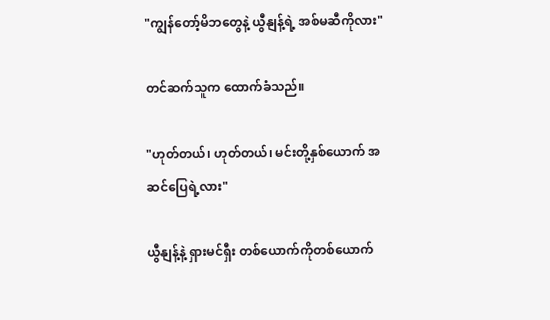"ကျွန်တော့်မိဘတွေနဲ့ ယွီနျန့်ရဲ့ အစ်မဆီကိုလား"

တင်ဆက်သူက ထောက်ခံသည်။

"ဟုတ်တယ်၊ ဟုတ်တယ်၊ မင်းတို့နှစ်ယောက် အဆင်ပြေရဲ့လား"

ယွီနျန့်နဲ့ ရှားမင်ရှီး တစ်ယောက်ကိုတစ်ယောက်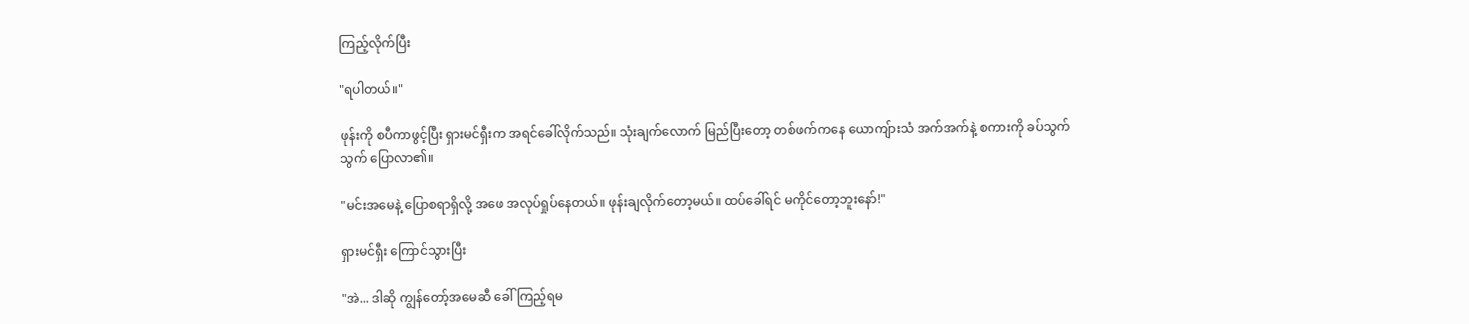ကြည့်လိုက်ပြီး

"ရပါတယ်။"

ဖုန်းကို စပီကာဖွင့်ပြီး ရှားမင်ရှီးက အရင်ခေါ်လိုက်သည်။ သုံးချက်လောက် မြည်ပြီးတော့ တစ်ဖက်ကနေ ယောကျ်ားသံ အက်အက်နဲ့ စကားကို ခပ်သွက်သွက် ပြောလာ၏။

"မင်းအမေနဲ့ ပြောစရာရှိလို့ အဖေ အလုပ်ရှုပ်နေတယ်။ ဖုန်းချလိုက်တော့မယ်။ ထပ်ခေါ်ရင် မကိုင်တော့ဘူးနော်!"

ရှားမင်ရှီး ကြောင်သွားပြီး

"အဲ... ဒါဆို ကျွန်တော့်အမေဆီ ခေါ်ကြည့်ရမ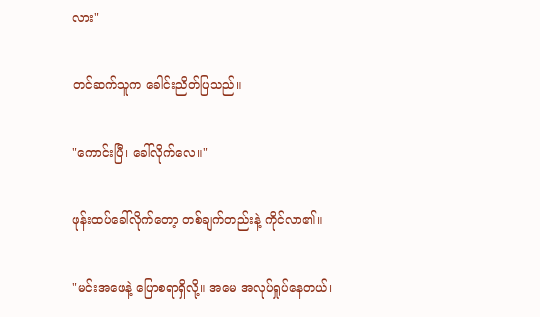လား"

တင်ဆက်သူက ခေါင်းညိတ်ပြသည်။

"ကောင်းပြီ၊ ခေါ်လိုက်လေ။"

ဖုန်းထပ်ခေါ်လိုက်တော့ တစ်ချက်တည်းနဲ့ ကိုင်လာ၏။

"မင်းအဖေနဲ့ ပြောစရာရှိလို့။ အမေ အလုပ်ရှုပ်နေတယ်၊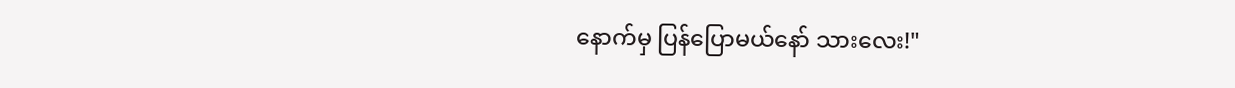နောက်မှ ပြန်ပြောမယ်နော် သားလေး!"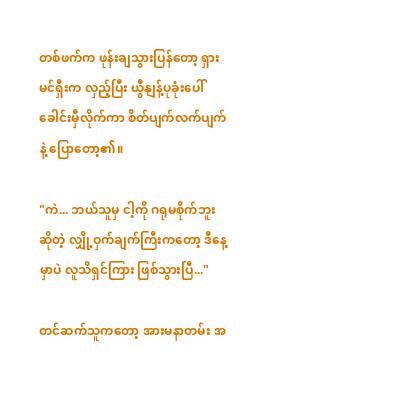တစ်ဖက်က ဖုန်းချသွားပြန်တော့ ရှားမင်ရှီးက လှည့်ပြီး ယွီနျန့်ပုခုံးပေါ် ခေါင်းမှီလိုက်ကာ စိတ်ပျက်လက်ပျက်နဲ့ ပြောတော့၏။

"ကဲ... ဘယ်သူမှ ငါ့ကို ဂရုမစိုက်ဘူးဆိုတဲ့ လျှို့ဝှက်ချက်ကြီးကတော့ ဒီနေ့မှာပဲ လူသိရှင်ကြား ဖြစ်သွားပြီ..."

တင်ဆက်သူကတော့ အားမနာတမ်း အ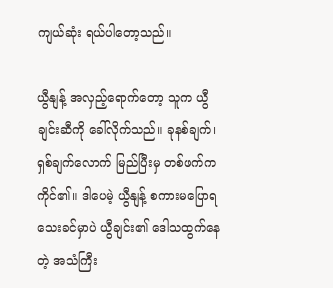ကျယ်ဆုံး ရယ်ပါတော့သည်။

ယွီနျန့် အလှည့်ရောက်တော့ သူက ယွီချင်းဆီကို ခေါ်လိုက်သည်။ ခုနစ်ချက်၊ ရှစ်ချက်လောက် မြည်ပြီးမှ တစ်ဖက်က ကိုင်၏။ ဒါပေမဲ့ ယွီနျန့် စကားမပြောရသေးခင်မှာပဲ ယွီချင်း၏ ဒေါသထွက်နေတဲ့ အသံကြီး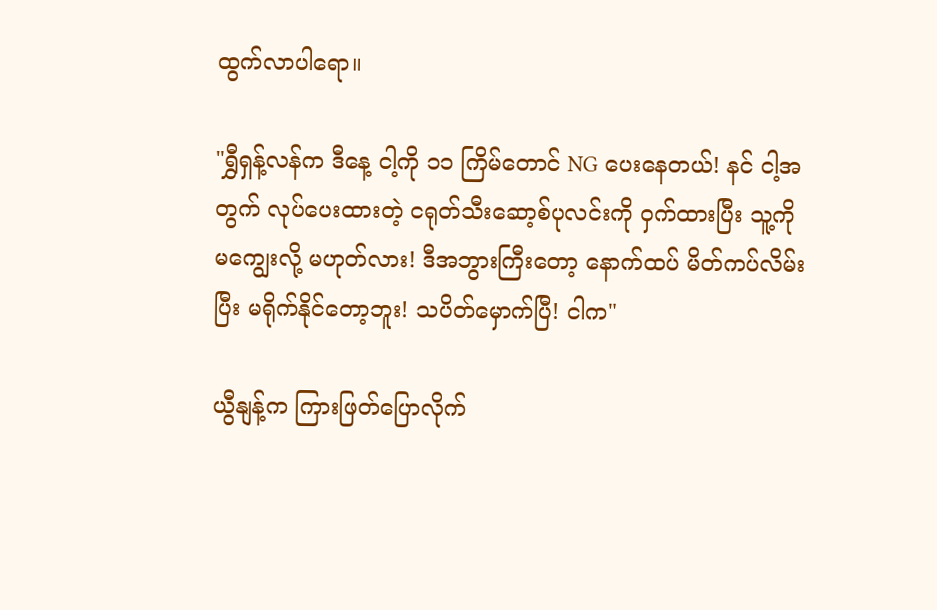ထွက်လာပါရော။

"ရွှီရှန့်လန်က ဒီနေ့ ငါ့ကို ၁၁ ကြိမ်တောင် NG ပေးနေတယ်! နင် ငါ့အတွက် လုပ်ပေးထားတဲ့ ငရုတ်သီးဆော့စ်ပုလင်းကို ဝှက်ထားပြီး သူ့ကို မကျွေးလို့ မဟုတ်လား! ဒီအဘွားကြီးတော့ နောက်ထပ် မိတ်ကပ်လိမ်းပြီး မရိုက်နိုင်တော့ဘူး! သပိတ်မှောက်ပြီ! ငါက"

ယွီနျန့်က ကြားဖြတ်ပြောလိုက်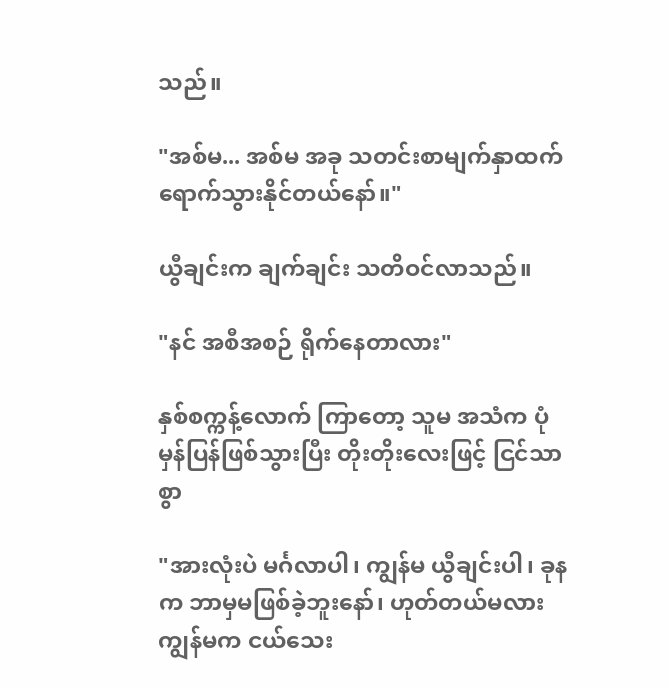သည်။

"အစ်မ... အစ်မ အခု သတင်းစာမျက်နှာထက် ရောက်သွားနိုင်တယ်နော်။"

ယွီချင်းက ချက်ချင်း သတိဝင်လာသည်။

"နင် အစီအစဉ် ရိုက်နေတာလား"

နှစ်စက္ကန့်လောက် ကြာတော့ သူမ အသံက ပုံမှန်ပြန်ဖြစ်သွားပြီး တိုးတိုးလေးဖြင့် ငြင်သာစွာ

"အားလုံးပဲ မင်္ဂလာပါ၊ ကျွန်မ ယွီချင်းပါ၊ ခုနက ဘာမှမဖြစ်ခဲ့ဘူးနော်၊ ဟုတ်တယ်မလား ကျွန်မက ငယ်သေး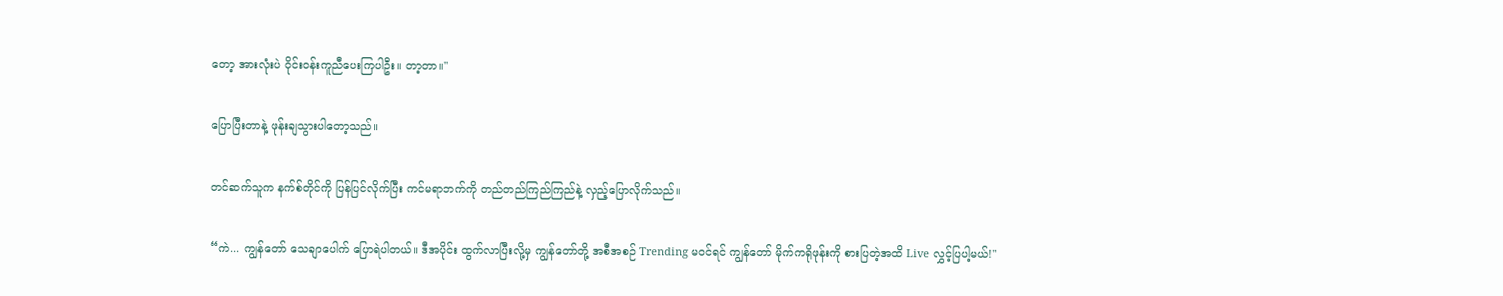တော့ အားလုံးပဲ ဝိုင်းဝန်းကူညီပေးကြပါဦး။ တာ့တာ။"

ပြောပြီးတာနဲ့ ဖုန်းချသွားပါတော့သည်။

တင်ဆက်သူက နက်စ်တိုင်ကို ပြန်ပြင်လိုက်ပြီး ကင်မရာဘက်ကို တည်တည်ကြည်ကြည်နဲ့ လှည့်ပြောလိုက်သည်။

“ကဲ... ကျွန်တော် သေချာပေါက် ပြောရဲပါတယ်။ ဒီအပိုင်း ထွက်လာပြီးလို့မှ ကျွန်တော်တို့ အစီအစဉ် Trending မဝင်ရင် ကျွန်တော် မိုက်ကရိုဖုန်းကို စားပြတဲ့အထိ Live လွှင့်ပြပါ့မယ်!"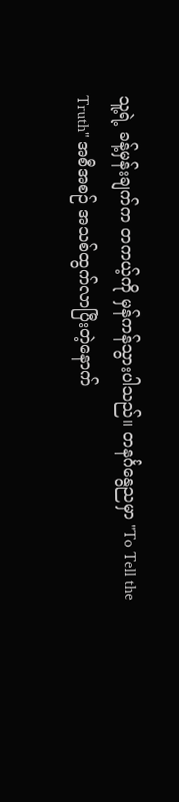သူ့ရဲ့ ခန့်မှန်းချက်က တကယ့်ကို မှန်ကန်သွားပါသည်။ တနင်္ဂနွေညမှာ "To Tell the Truth" အစီအစဉ် အသစ်ထွက်လာပြီးတဲ့နောက်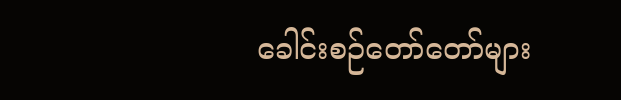ခေါင်းစဉ်တော်တော်များ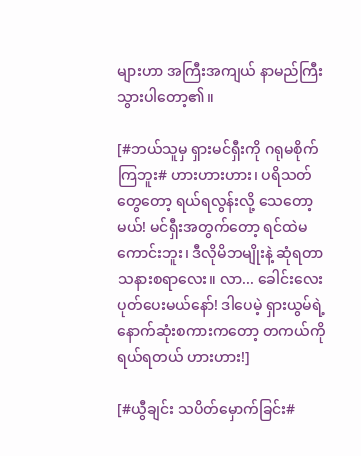များဟာ အကြီးအကျယ် နာမည်ကြီးသွားပါတော့၏။

[#ဘယ်သူမှ ရှားမင်ရှီးကို ဂရုမစိုက်ကြဘူး# ဟားဟားဟား၊ ပရိသတ်တွေတော့ ရယ်ရလွန်းလို့ သေတော့မယ်! မင်ရှီးအတွက်တော့ ရင်ထဲမကောင်းဘူး၊ ဒီလိုမိဘမျိုးနဲ့ ဆုံရတာ သနားစရာလေး။ လာ... ခေါင်းလေး ပုတ်ပေးမယ်နော်! ဒါပေမဲ့ ရှားယွမ်ရဲ့ နောက်ဆုံးစကားကတော့ တကယ်ကို ရယ်ရတယ် ဟားဟား!]

[#ယွီချင်း သပိတ်မှောက်ခြင်း#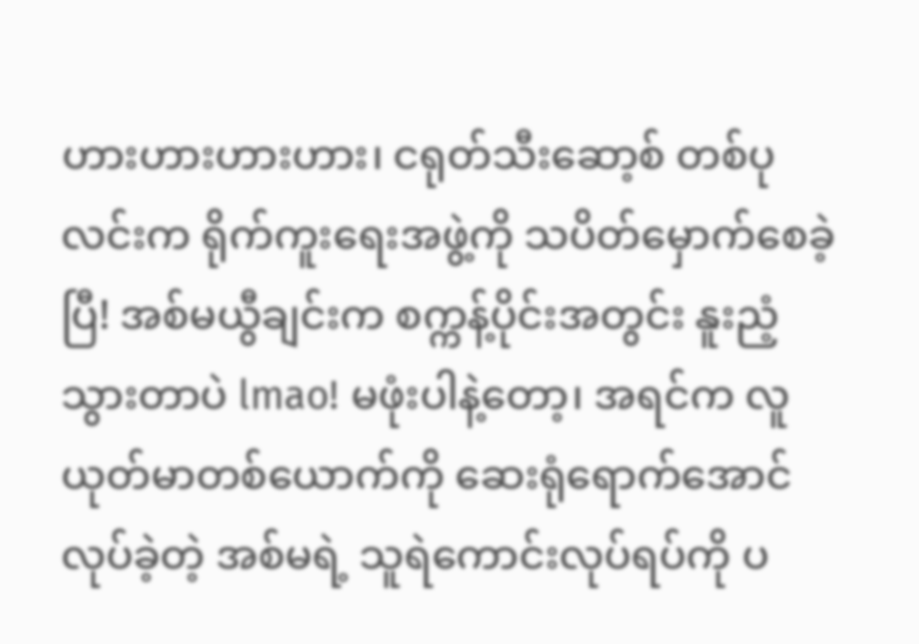ဟားဟားဟားဟား၊ ငရုတ်သီးဆော့စ် တစ်ပုလင်းက ရိုက်ကူးရေးအဖွဲ့ကို သပိတ်မှောက်စေခဲ့ပြီ! အစ်မယွီချင်းက စက္ကန့်ပိုင်းအတွင်း နူးညံ့သွားတာပဲ lmao! မဖုံးပါနဲ့တော့၊ အရင်က လူယုတ်မာတစ်ယောက်ကို ဆေးရုံရောက်အောင် လုပ်ခဲ့တဲ့ အစ်မရဲ့ သူရဲကောင်းလုပ်ရပ်ကို ပ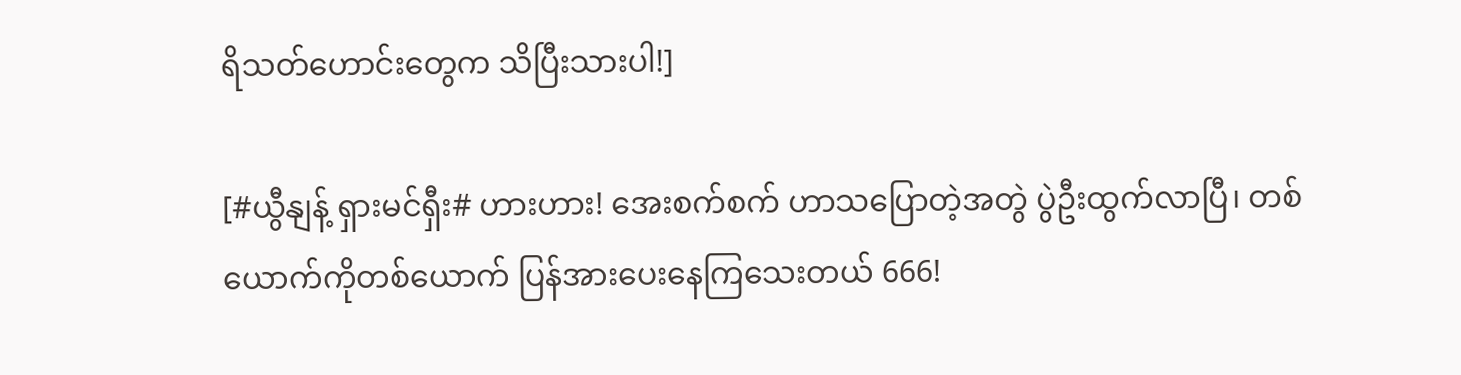ရိသတ်ဟောင်းတွေက သိပြီးသားပါ!]

[#ယွီနျန့် ရှားမင်ရှီး# ဟားဟား! အေးစက်စက် ဟာသပြောတဲ့အတွဲ ပွဲဦးထွက်လာပြီ၊ တစ်ယောက်ကိုတစ်ယောက် ပြန်အားပေးနေကြသေးတယ် 666!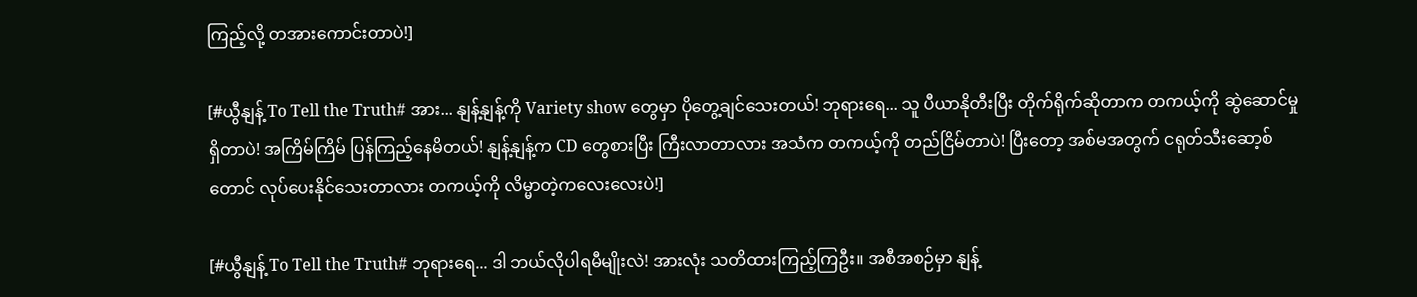ကြည့်လို့ တအားကောင်းတာပဲ!]

[#ယွီနျန့် To Tell the Truth# အား... နျန့်နျန့်ကို Variety show တွေမှာ ပိုတွေ့ချင်သေးတယ်! ဘုရားရေ... သူ ပီယာနိုတီးပြီး တိုက်ရိုက်ဆိုတာက တကယ့်ကို ဆွဲဆောင်မှုရှိတာပဲ! အကြိမ်ကြိမ် ပြန်ကြည့်နေမိတယ်! နျန့်နျန့်က CD တွေစားပြီး ကြီးလာတာလား အသံက တကယ့်ကို တည်ငြိမ်တာပဲ! ပြီးတော့ အစ်မအတွက် ငရုတ်သီးဆော့စ်တောင် လုပ်ပေးနိုင်သေးတာလား တကယ့်ကို လိမ္မာတဲ့ကလေးလေးပဲ!]

[#ယွီနျန့် To Tell the Truth# ဘုရားရေ... ဒါ ဘယ်လိုပါရမီမျိုးလဲ! အားလုံး သတိထားကြည့်ကြဦး။ အစီအစဉ်မှာ နျန့်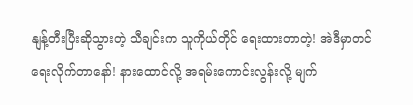နျန့်တီးပြီးဆိုသွားတဲ့ သီချင်းက သူကိုယ်တိုင် ရေးထားတာတဲ့! အဲဒီမှာတင် ရေးလိုက်တာနော်! နားထောင်လို့ အရမ်းကောင်းလွန်းလို့ မျက်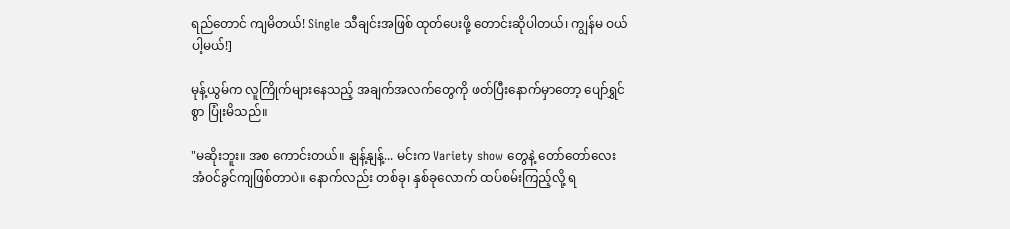ရည်တောင် ကျမိတယ်! Single သီချင်းအဖြစ် ထုတ်ပေးဖို့ တောင်းဆိုပါတယ်၊ ကျွန်မ ဝယ်ပါ့မယ်!]

မုန့်ယွမ်က လူကြိုက်များနေသည့် အချက်အလက်တွေကို ဖတ်ပြီးနောက်မှာတော့ ပျော်ရွှင်စွာ ပြုံးမိသည်။

"မဆိုးဘူး။ အစ ကောင်းတယ်။ နျန့်နျန့်... မင်းက Variety show တွေနဲ့ တော်တော်လေး အံဝင်ခွင်ကျဖြစ်တာပဲ။ နောက်လည်း တစ်ခု၊ နှစ်ခုလောက် ထပ်စမ်းကြည့်လို့ ရ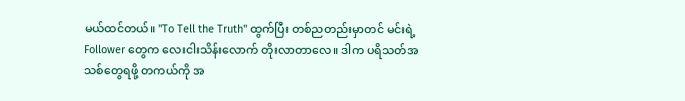မယ်ထင်တယ်။ "To Tell the Truth" ထွက်ပြီး တစ်ညတည်းမှာတင် မင်းရဲ့ Follower တွေက လေးငါးသိန်းလောက် တိုးလာတာလေ။ ဒါက ပရိသတ်အသစ်တွေရဖို့ တကယ်ကို အ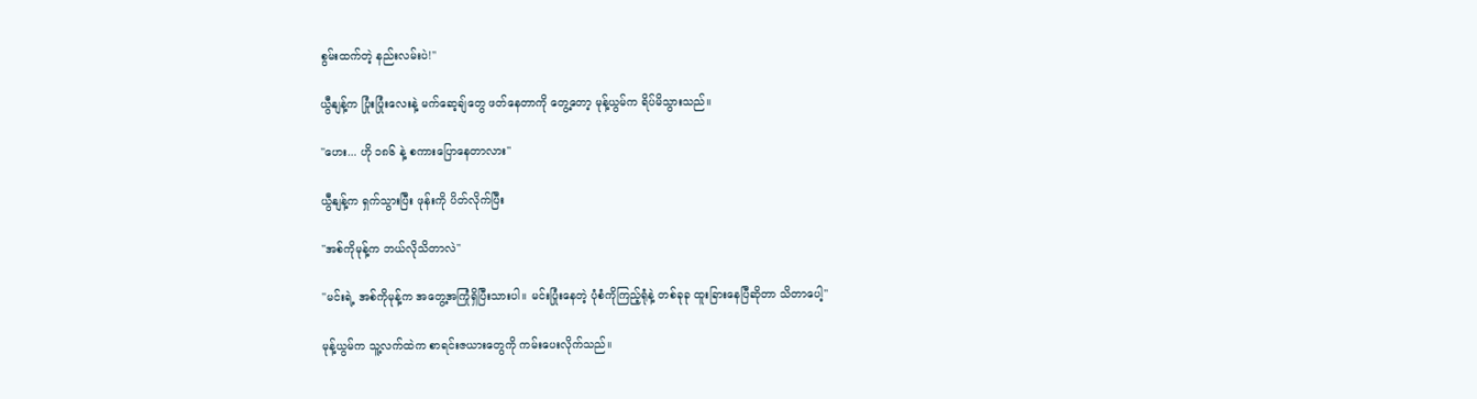စွမ်းထက်တဲ့ နည်းလမ်းပဲ!"

ယွီနျန့်က ပြုံးပြုံးလေးနဲ့ မက်ဆေ့ချ်တွေ ဖတ်နေတာကို တွေ့တော့ မုန့်ယွမ်က ရိပ်မိသွားသည်။

"ဟေး... ဟို ၁၈၆ နဲ့ စကားပြောနေတာလား"

ယွီနျန့်က ရှက်သွားပြီး ဖုန်းကို ပိတ်လိုက်ပြီး

"အစ်ကိုမုန့်က ဘယ်လိုသိတာလဲ"

"မင်းရဲ့ အစ်ကိုမုန့်က အတွေ့အကြုံရှိပြီးသားပါ။ မင်းပြုံးနေတဲ့ ပုံစံကိုကြည့်ရုံနဲ့ တစ်ခုခု ထူးခြားနေပြီဆိုတာ သိတာပေါ့"

မုန့်ယွမ်က သူ့လက်ထဲက စာရင်းဇယားတွေကို ကမ်းပေးလိုက်သည်။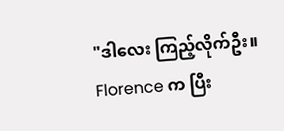"ဒါလေး ကြည့်လိုက်ဦး။ Florence က ပြီး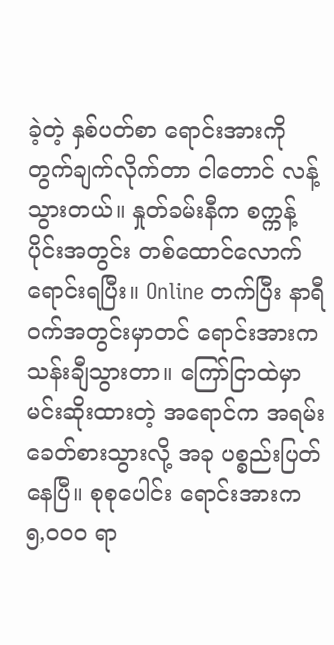ခဲ့တဲ့ နှစ်ပတ်စာ ရောင်းအားကို တွက်ချက်လိုက်တာ ငါတောင် လန့်သွားတယ်။ နှုတ်ခမ်းနီက စက္ကန့်ပိုင်းအတွင်း တစ်ထောင်လောက် ရောင်းရပြီး။ Online တက်ပြီး နာရီဝက်အတွင်းမှာတင် ရောင်းအားက သန်းချီသွားတာ။ ကြော်ငြာထဲမှာ မင်းဆိုးထားတဲ့ အရောင်က အရမ်းခေတ်စားသွားလို့ အခု ပစ္စည်းပြတ်နေပြီ။ စုစုပေါင်း ရောင်းအားက ၅,၀၀၀ ရာ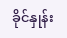ခိုင်နှုန်း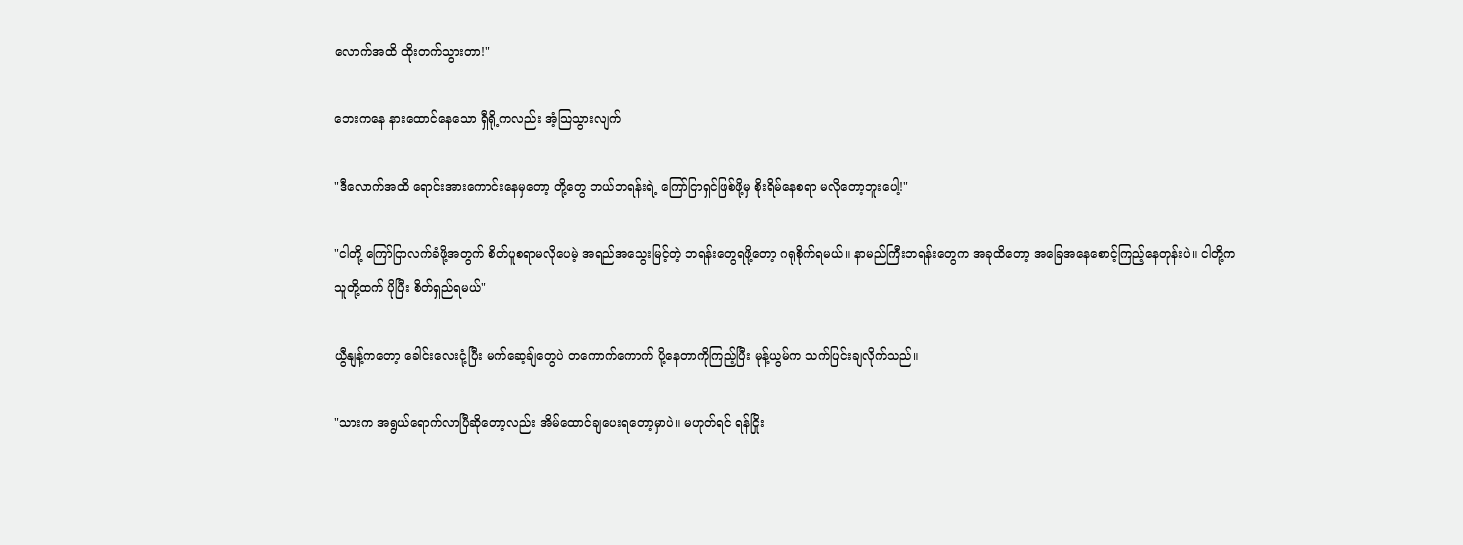လောက်အထိ ထိုးတက်သွားတာ!"

ဘေးကနေ နားထောင်နေသော ရှီရို့ကလည်း အံ့သြသွားလျက်

"ဒီလောက်အထိ ရောင်းအားကောင်းနေမှတော့ တို့တွေ ဘယ်ဘရန်းရဲ့ ကြော်ငြာရှင်ဖြစ်ဖို့မှ စိုးရိမ်နေစရာ မလိုတော့ဘူးပေါ့!"

"ငါတို့ ကြော်ငြာလက်ခံဖို့အတွက် စိတ်ပူစရာမလိုပေမဲ့ အရည်အသွေးမြင့်တဲ့ ဘရန်းတွေရဖို့တော့ ဂရုစိုက်ရမယ်။ နာမည်ကြီးဘရန်းတွေက အခုထိတော့ အခြေအနေစောင့်ကြည့်နေတုန်းပဲ။ ငါတို့က သူတို့ထက် ပိုပြီး စိတ်ရှည်ရမယ်"

ယွီနျန့်ကတော့ ခေါင်းလေးငုံ့ပြီး မက်ဆေ့ချ်တွေပဲ တကောက်ကောက် ပို့နေတာကိုကြည့်ပြီး မုန့်ယွမ်က သက်ပြင်းချလိုက်သည်။

"သားက အရွယ်ရောက်လာပြီဆိုတော့လည်း အိမ်ထောင်ချပေးရတော့မှာပဲ။ မဟုတ်ရင် ရန်ငြိုး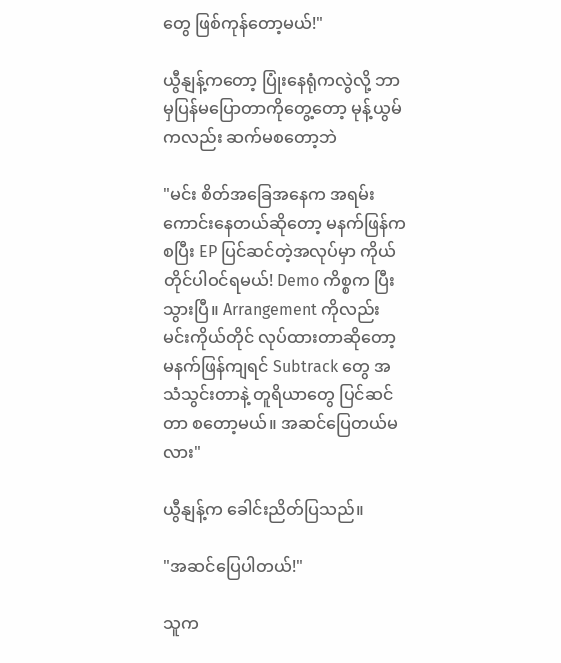တွေ ဖြစ်ကုန်တော့မယ်!"

ယွီနျန့်ကတော့ ပြုံးနေရုံကလွဲလို့ ဘာမှပြန်မပြောတာကိုတွေ့တော့ မုန့်ယွမ်ကလည်း ဆက်မစတော့ဘဲ

"မင်း စိတ်အခြေအနေက အရမ်းကောင်းနေတယ်ဆိုတော့ မနက်ဖြန်ကစပြီး EP ပြင်ဆင်တဲ့အလုပ်မှာ ကိုယ်တိုင်ပါဝင်ရမယ်! Demo ကိစ္စက ပြီးသွားပြီ။ Arrangement ကိုလည်း မင်းကိုယ်တိုင် လုပ်ထားတာဆိုတော့ မနက်ဖြန်ကျရင် Subtrack တွေ အသံသွင်းတာနဲ့ တူရိယာတွေ ပြင်ဆင်တာ စတော့မယ်။ အဆင်ပြေတယ်မလား"

ယွီနျန့်က ခေါင်းညိတ်ပြသည်။

"အဆင်ပြေပါတယ်!"

သူက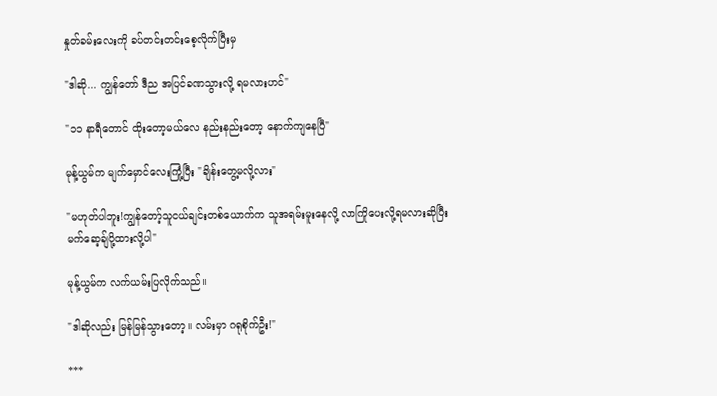နှုတ်ခမ်းလေးကို ခပ်တင်းတင်းစေ့လိုက်ပြီးမှ

"ဒါဆို... ကျွန်တော် ဒီည အပြင်ခဏသွားလို့ ရမလားဟင်"

"၁၁ နာရီတောင် ထိုးတော့မယ်လေ နည်းနည်းတော့ နောက်ကျနေပြီ"

မုန့်ယွမ်က မျက်မှောင်လေးကြုံ့ပြီး "ချိန်းတွေ့မလို့လား"

"မဟုတ်ပါဘူး!ကျွန်တော့်သူငယ်ချင်းတစ်ယောက်က သူအရမ်းမူးနေလို့ လာကြိုပေးလို့ရမလားဆိုပြီး မက်ဆေ့ချ်ပို့ထားလို့ပါ"

မုန့်ယွမ်က လက်ယမ်းပြလိုက်သည်။

"ဒါဆိုလည်း မြန်မြန်သွားတော့။ လမ်းမှာ ဂရုစိုက်ဦး!"

***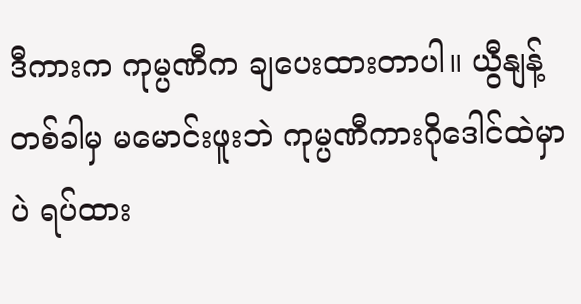ဒီကားက ကုမ္ပဏီက ချပေးထားတာပါ။ ယွီနျန့် တစ်ခါမှ မမောင်းဖူးဘဲ ကုမ္ပဏီကားဂိုဒေါင်ထဲမှာပဲ ရပ်ထား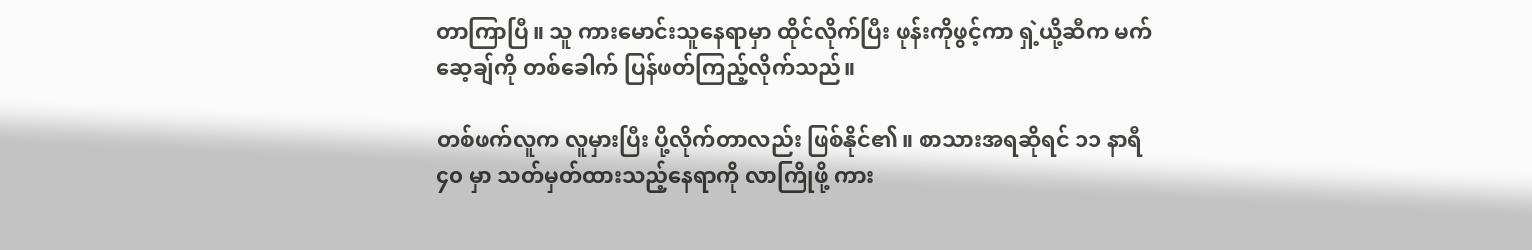တာကြာပြီ။ သူ ကားမောင်းသူနေရာမှာ ထိုင်လိုက်ပြီး ဖုန်းကိုဖွင့်ကာ ရှဲ့ယို့ဆီက မက်ဆေ့ချ်ကို တစ်ခေါက် ပြန်ဖတ်ကြည့်လိုက်သည်။

တစ်ဖက်လူက လူမှားပြီး ပို့လိုက်တာလည်း ဖြစ်နိုင်၏။ စာသားအရဆိုရင် ၁၁ နာရီ ၄၀ မှာ သတ်မှတ်ထားသည့်နေရာကို လာကြိုဖို့ ကား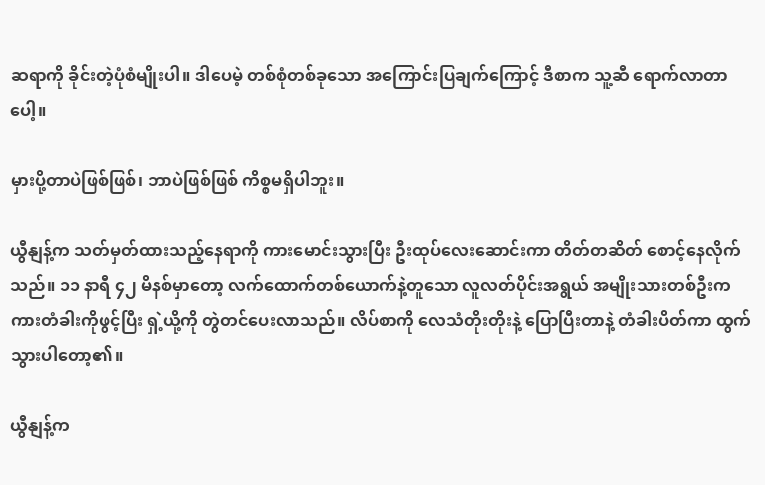ဆရာကို ခိုင်းတဲ့ပုံစံမျိုးပါ။ ဒါပေမဲ့ တစ်စုံတစ်ခုသော အကြောင်းပြချက်ကြောင့် ဒီစာက သူ့ဆီ ရောက်လာတာပေါ့။

မှားပို့တာပဲဖြစ်ဖြစ်၊ ဘာပဲဖြစ်ဖြစ် ကိစ္စမရှိပါဘူး။

ယွီနျန့်က သတ်မှတ်ထားသည့်နေရာကို ကားမောင်းသွားပြီး ဦးထုပ်လေးဆောင်းကာ တိတ်တဆိတ် စောင့်နေလိုက်သည်။ ၁၁ နာရီ ၄၂ မိနစ်မှာတော့ လက်ထောက်တစ်ယောက်နဲ့တူသော လူလတ်ပိုင်းအရွယ် အမျိုးသားတစ်ဦးက ကားတံခါးကိုဖွင့်ပြီး ရှဲ့ယို့ကို တွဲတင်ပေးလာသည်။ လိပ်စာကို လေသံတိုးတိုးနဲ့ ပြောပြီးတာနဲ့ တံခါးပိတ်ကာ ထွက်သွားပါတော့၏။

ယွီနျန့်က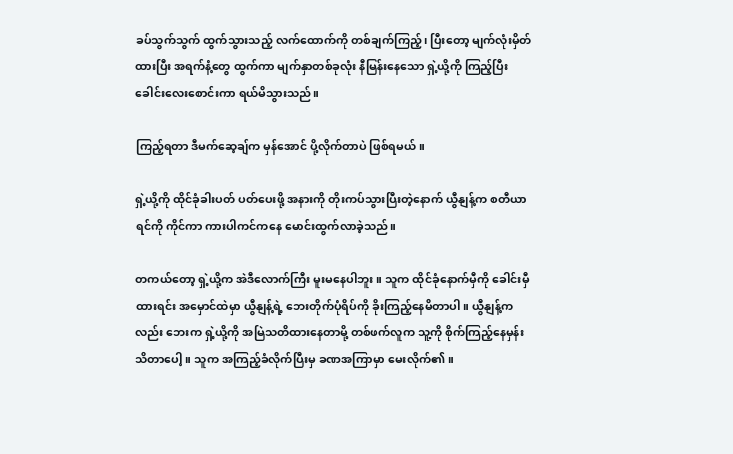ခပ်သွက်သွက် ထွက်သွားသည့် လက်ထောက်ကို တစ်ချက်ကြည့်၊ ပြီးတော့ မျက်လုံးမှိတ်ထားပြီး အရက်နံ့တွေ ထွက်ကာ မျက်နှာတစ်ခုလုံး နီမြန်းနေသော ရှဲ့ယို့ကို ကြည့်ပြီး ခေါင်းလေးစောင်းကာ ရယ်မိသွားသည်။

ကြည့်ရတာ ဒီမက်ဆေ့ချ်က မှန်အောင် ပို့လိုက်တာပဲ ဖြစ်ရမယ်။

ရှဲ့ယို့ကို ထိုင်ခုံခါးပတ် ပတ်ပေးဖို့ အနားကို တိုးကပ်သွားပြီးတဲ့နောက် ယွီနျန့်က စတီယာရင်ကို ကိုင်ကာ ကားပါကင်ကနေ မောင်းထွက်လာခဲ့သည်။

တကယ်တော့ ရှဲ့ယို့က အဲဒီလောက်ကြီး မူးမနေပါဘူး။ သူက ထိုင်ခုံနောက်မှီကို ခေါင်းမှီထားရင်း အမှောင်ထဲမှာ ယွီနျန့်ရဲ့ ဘေးတိုက်ပုံရိပ်ကို ခိုးကြည့်နေမိတာပါ။ ယွီနျန့်ကလည်း ဘေးက ရှဲ့ယို့ကို အမြဲသတိထားနေတာမို့ တစ်ဖက်လူက သူ့ကို စိုက်ကြည့်နေမှန်း သိတာပေါ့။ သူက အကြည့်ခံလိုက်ပြီးမှ ခဏအကြာမှာ မေးလိုက်၏။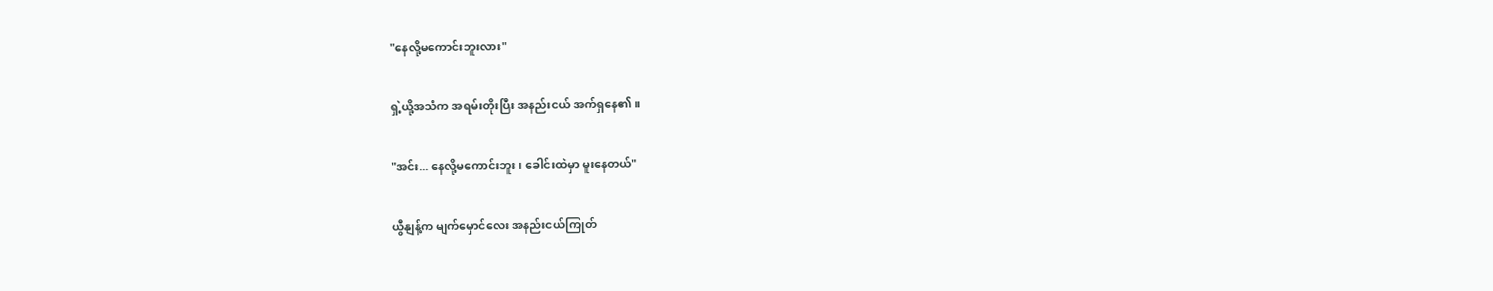"နေလို့မကောင်းဘူးလား"

ရှဲ့ယို့အသံက အရမ်းတိုးပြီး အနည်းငယ် အက်ရှနေ၏။

"အင်း... နေလို့မကောင်းဘူး၊ ခေါင်းထဲမှာ မူးနေတယ်"

ယွီနျန့်က မျက်မှောင်လေး အနည်းငယ်ကြုတ်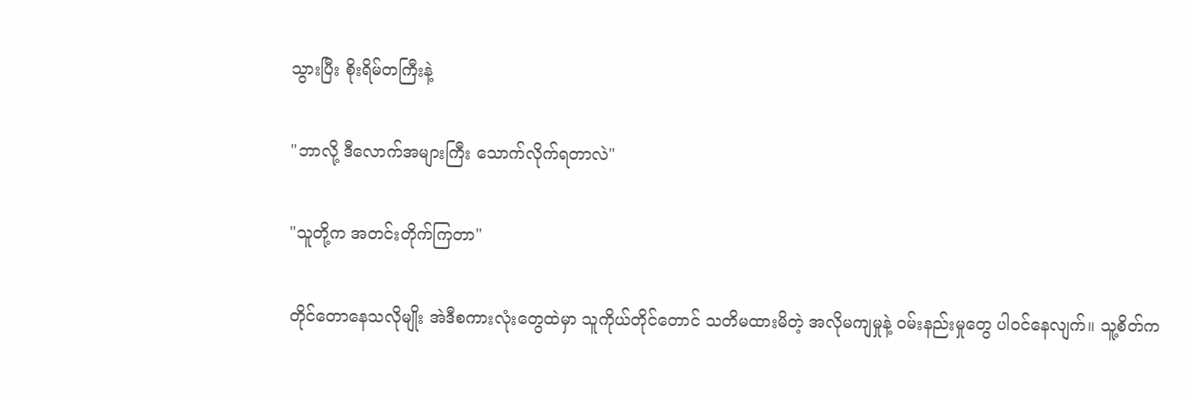သွားပြီး စိုးရိမ်တကြီးနဲ့

"ဘာလို့ ဒီလောက်အများကြီး သောက်လိုက်ရတာလဲ"

"သူတို့က အတင်းတိုက်ကြတာ"

တိုင်တောနေသလိုမျိုး အဲဒီစကားလုံးတွေထဲမှာ သူကိုယ်တိုင်တောင် သတိမထားမိတဲ့ အလိုမကျမှုနဲ့ ဝမ်းနည်းမှုတွေ ပါဝင်နေလျက်။ သူ့စိတ်က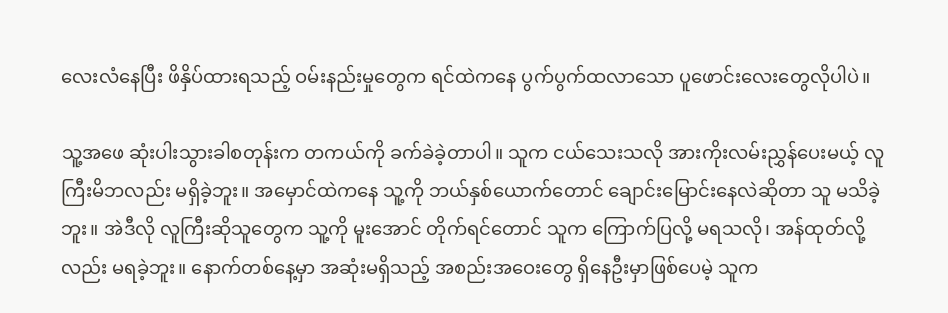လေးလံနေပြီး ဖိနှိပ်ထားရသည့် ဝမ်းနည်းမှုတွေက ရင်ထဲကနေ ပွက်ပွက်ထလာသော ပူဖောင်းလေးတွေလိုပါပဲ။

သူ့အဖေ ဆုံးပါးသွားခါစတုန်းက တကယ်ကို ခက်ခဲခဲ့တာပါ။ သူက ငယ်သေးသလို အားကိုးလမ်းညွှန်ပေးမယ့် လူကြီးမိဘလည်း မရှိခဲ့ဘူး။ အမှောင်ထဲကနေ သူ့ကို ဘယ်နှစ်ယောက်တောင် ချောင်းမြောင်းနေလဲဆိုတာ သူ မသိခဲ့ဘူး။ အဲဒီလို လူကြီးဆိုသူတွေက သူ့ကို မူးအောင် တိုက်ရင်တောင် သူက ကြောက်ပြလို့ မရသလို၊ အန်ထုတ်လို့လည်း မရခဲ့ဘူး။ နောက်တစ်နေ့မှာ အဆုံးမရှိသည့် အစည်းအဝေးတွေ ရှိနေဦးမှာဖြစ်ပေမဲ့ သူက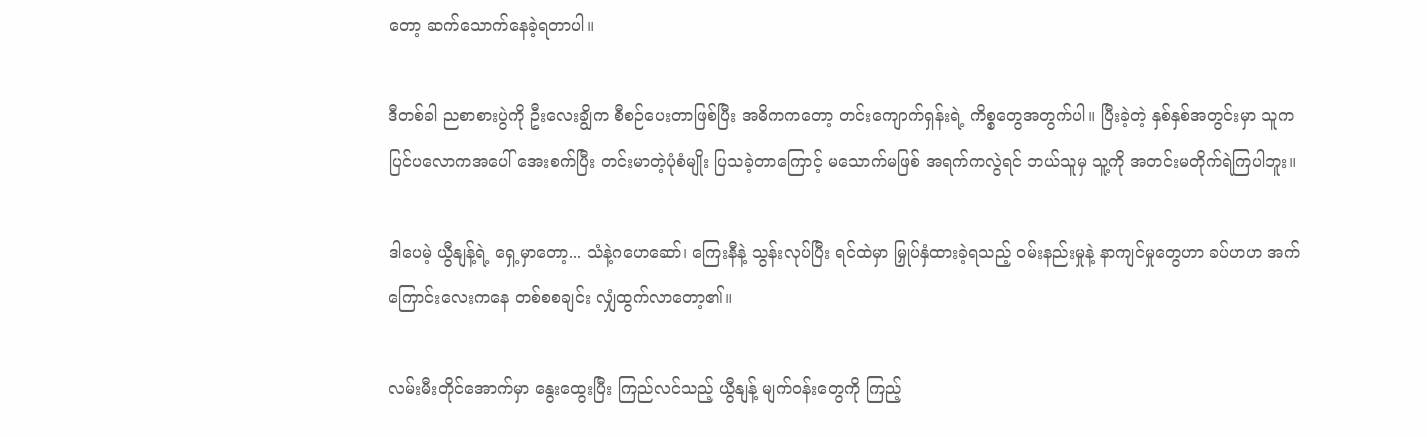တော့ ဆက်သောက်နေခဲ့ရတာပါ။

ဒီတစ်ခါ ညစာစားပွဲကို ဦးလေးချွိက စီစဉ်ပေးတာဖြစ်ပြီး အဓိကကတော့ တင်းကျောက်ရှန်းရဲ့ ကိစ္စတွေအတွက်ပါ။ ပြီးခဲ့တဲ့ နှစ်နှစ်အတွင်းမှာ သူက ပြင်ပလောကအပေါ် အေးစက်ပြီး တင်းမာတဲ့ပုံစံမျိုး ပြသခဲ့တာကြောင့် မသောက်မဖြစ် အရက်ကလွဲရင် ဘယ်သူမှ သူ့ကို အတင်းမတိုက်ရဲကြပါဘူး။

ဒါပေမဲ့ ယွီနျန့်ရဲ့ ရှေ့မှာတော့... သံနဲ့ဂဟေဆော်၊ ကြေးနီနဲ့ သွန်းလုပ်ပြီး ရင်ထဲမှာ မြှုပ်နှံထားခဲ့ရသည့် ဝမ်းနည်းမှုနဲ့ နာကျင်မှုတွေဟာ ခပ်ဟဟ အက်ကြောင်းလေးကနေ တစ်စစချင်း လျှံထွက်လာတော့၏။

လမ်းမီးတိုင်အောက်မှာ နွေးထွေးပြီး ကြည်လင်သည့် ယွီနျန့် မျက်ဝန်းတွေကို ကြည့်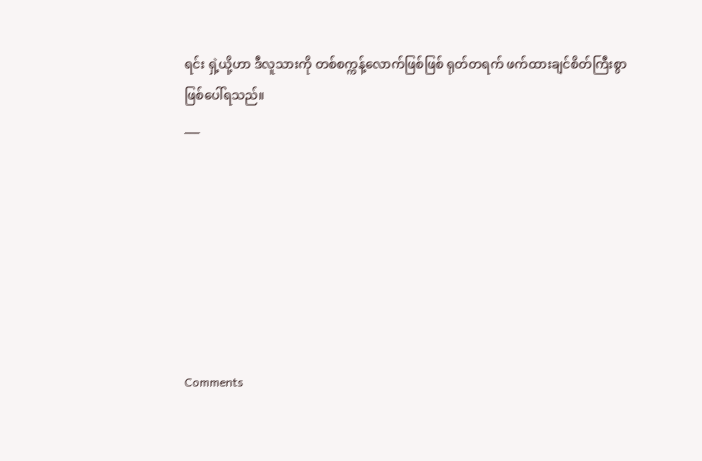ရင်း ရှဲ့ယို့ဟာ ဒီလူသားကို တစ်စက္ကန့်လောက်ဖြစ်ဖြစ် ရုတ်တရက် ဖက်ထားချင်စိတ်ကြီးစွာဖြစ်ပေါ်ရသည်။
___







Comments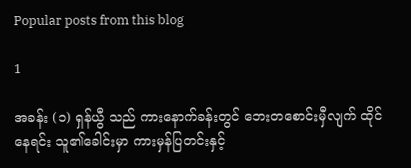Popular posts from this blog

1

အခန်း (၁) ရှန်ယွီ သည် ကားနောက်ခန်းတွင် ဘေးတစောင်းမှီလျက် ထိုင်နေရင်း သူ၏ခေါင်းမှာ ကားမှန်ပြတင်းနှင့်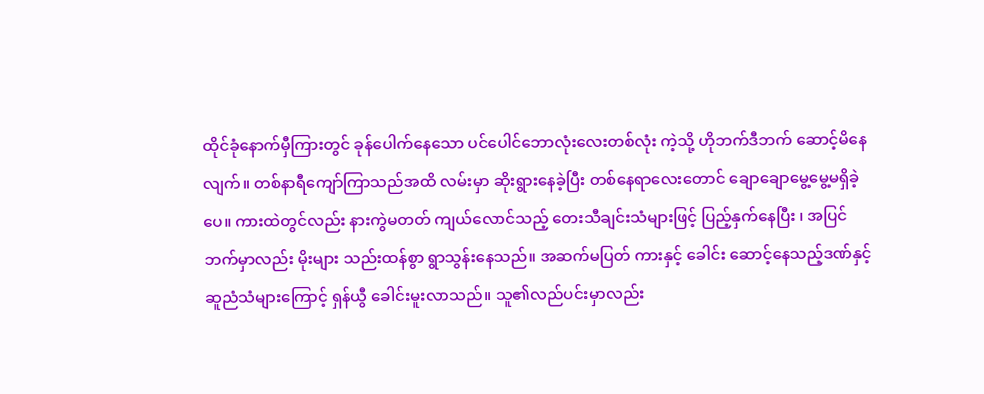ထိုင်ခုံနောက်မှီကြားတွင် ခုန်ပေါက်နေသော ပင်ပေါင်ဘောလုံးလေးတစ်လုံး ကဲ့သို့ ဟိုဘက်ဒီဘက် ဆောင့်မိနေလျက်။ တစ်နာရီကျော်ကြာသည်အထိ လမ်းမှာ ဆိုးရွားနေခဲ့ပြီး တစ်နေရာလေးတောင် ချောချောမွေ့မွေ့မရှိခဲ့ပေ။ ကားထဲတွင်လည်း နားကွဲမတတ် ကျယ်လောင်သည့် တေးသီချင်းသံများဖြင့် ပြည့်နှက်နေပြီး ၊ အပြင်ဘက်မှာလည်း မိုးများ သည်းထန်စွာ ရွာသွန်းနေသည်။ အဆက်မပြတ် ကားနှင့် ခေါင်း ဆောင့်နေသည့်ဒဏ်နှင့် ဆူညံသံများကြောင့် ရှန်ယွီ ခေါင်းမူးလာသည်။ သူ၏လည်ပင်းမှာလည်း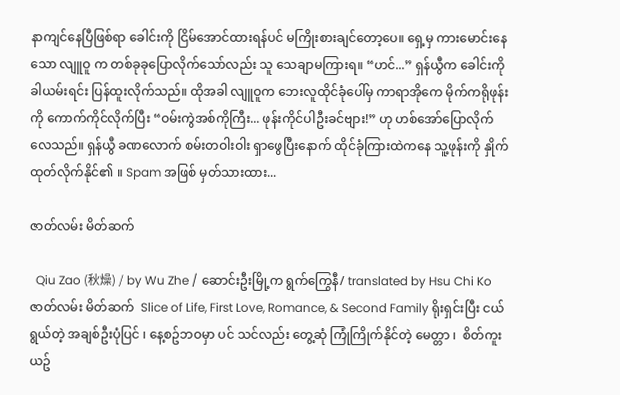နာကျင်နေပြီဖြစ်ရာ ခေါင်းကို ငြိမ်အောင်ထားရန်ပင် မကြိုးစားချင်တော့ပေ။ ရှေ့မှ ကားမောင်းနေသော လျူဝူ က တစ်ခုခုပြောလိုက်သော်လည်း သူ သေချာမကြားရ။ “ဟင်...” ရှန်ယွီက ခေါင်းကိုခါယမ်းရင်း ပြန်ထူးလိုက်သည်။ ထိုအခါ လျူဝူက ဘေးလူထိုင်ခုံပေါ်မှ ကာရာအိုကေ မိုက်ကရိုဖုန်းကို ကောက်ကိုင်လိုက်ပြီး “ဝမ်းကွဲအစ်ကိုကြီး... ဖုန်းကိုင်ပါဦးခင်ဗျား!” ဟု ဟစ်အော်ပြောလိုက်လေသည်။ ရှန်ယွီ ခဏလောက် စမ်းတဝါးဝါး ရှာဖွေပြီးနောက် ထိုင်ခုံကြားထဲကနေ သူ့ဖုန်းကို နှိုက်ထုတ်လိုက်နိုင်၏ ။ Spam အဖြစ် မှတ်သားထား...

ဇာတ်လမ်း မိတ်ဆက်

  Qiu Zao (秋燥) / by Wu Zhe / ဆောင်းဦးမြို့က ရွက်ကြွေနီ/ translated by Hsu Chi Ko ဇာတ်လမ်း မိတ်ဆက်  Slice of Life, First Love, Romance, & Second Family ရိုးရှင်းပြီး ငယ်ရွယ်တဲ့ အချစ်ဦးပုံပြင် ၊ နေ့စဥ်ဘဝမှာ ပင် သင်လည်း တွေ့ဆုံ ကြုံကြိုက်နိုင်တဲ့ မေတ္တာ ၊  စိတ်ကူးယဥ်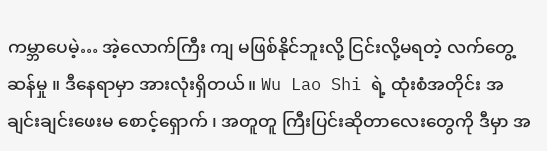ကမ္ဘာပေမဲ့… အဲ့လောက်ကြီး ကျ မဖြစ်နိုင်ဘူးလို့ ငြင်းလို့မရတဲ့ လက်တွေ့ဆန်မှု ။ ဒီနေရာမှာ အားလုံးရှိတယ်။ Wu Lao Shi ရဲ့ ထုံးစံအတိုင်း အချင်းချင်းဖေးမ စောင့်‌ရှောက် ၊ အတူတူ ကြီးပြင်းဆိုတာလေးတွေကို ဒီမှာ အ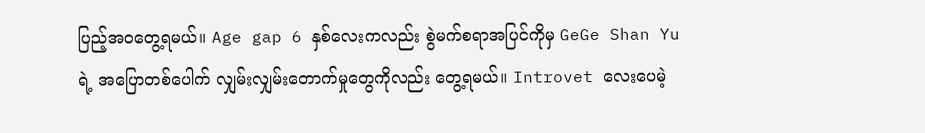ပြည့်အဝတွေ့ရမယ်။ Age gap 6 နှစ်လေးကလည်း စွဲမက်စရာအပြင်ကိုမှ GeGe Shan Yu  ရဲ့ အပြောတစ်ပေါက် လျှမ်းလျှမ်းတောက်မှုတွေကိုလည်း တွေ့ရမယ်။ Introvet လေးပေမဲ့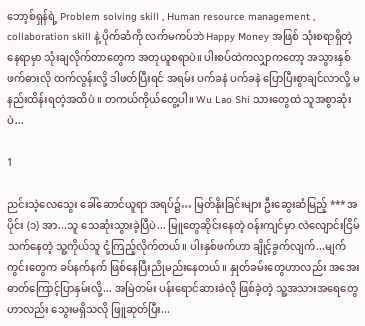ဘော့စ်ရှန်ရဲ့ Problem solving skill , Human resource management , collaboration skill နဲ့ ပိုက်ဆံကို လက်မကပ်ဘဲ Happy Money အဖြစ် သုံးစရာရှိတဲ့ နေရာမှာ သုံးချလိုက်တာတွေက အတုယူစရာပဲ။ ပါးစပ်ထဲကလျှာကတော့ အသွားနှစ်ဖက်ဓားလို ထက်လွန်းလို့ ဒါဖတ်ပြီးရင် အရမ်း ပက်ခနဲ ပက်ခနဲ ပြောပြီးစွာချင်လာလို့ မနည်းထိန်းရတဲ့အထိပဲ ။ တကယ်ကိုယ်တွေ့ပါ။ Wu Lao Shi သားတွေထဲ သူအစွာဆုံးပဲ...

1

ညင်းသဲ့လေသွေး ခေါ်ဆောင်ယူရာ အရပ်၌… မြတ်နိုးခြင်းများ ဦးဆွေးဆံမြည့် *** အပိုင်း (၁) အာ...သူ သေဆုံးသွားခဲ့ပြီပဲ... မြူတွေဆိုင်းနေတဲ့ ဝန်းကျင်မှာ လဲလျောင်းငြိမ်သက်နေတဲ့ သူ့ကိုယ်သူ ငုံ့ကြည့်လိုက်တယ်။ ပါးနှစ်ဖက်ဟာ ချိုင့်ခွက်လျက်...မျက်ကွင်းတွေက ခပ်နက်နက် ဖြစ်နေပြီးညိုမည်းနေတယ်။ နှုတ်ခမ်းတွေဟာလည်း အအေးဓာတ်ကြောင့်ပြာနှမ်းလို့... အမြဲတမ်း ပန်းရောင်ဆားခဲလို ဖြစ်ခဲ့တဲ့ သူ့အသားအရေတွေဟာလည်း သွေးမရှိသလို ဖြူဆုတ်ပြီး...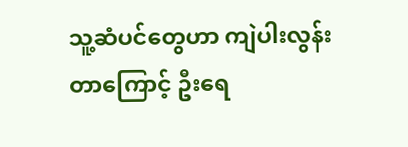သူ့ဆံပင်တွေဟာ ကျဲပါးလွန်းတာ‌ကြောင့် ဦးရေ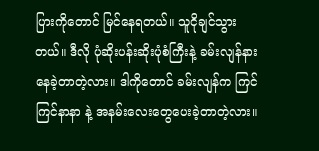ပြားကိုတောင် မြင်နေရတယ်။ သူငိုချင်သွားတယ်။ ဒီလို ပုံဆိုးပန်းဆိုးပုံစံကြီးနဲ့ ခမ်းလျန်နား နေခဲ့တာတဲ့လား။ ဒါကိုတောင် ခမ်းလျန်က ကြင်ကြင်နာနာ နဲ့ အနမ်းလေးတွေပေးခဲ့တာတဲ့လား။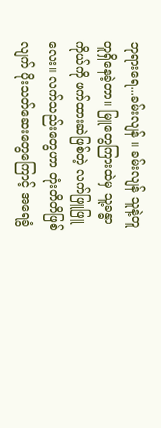ဘုရားရေ...ခမ်းလျန် ။ ခမ်းလျန် သူနဲ့တူတူရှိနေခဲ့တာ။ မြူတွေကြားထဲမှ သူ့ခန္ဓာကိုယ်ကို ဖက်ထားဆဲဖြစ်တဲ့ လက်ဖြူဖြူလေး။ လက်သည်းတွေဟာ တုံးတိတိဖြစ်လျက် ပိုးသတ်ဆေးတွေကြောင့် အရေခွံ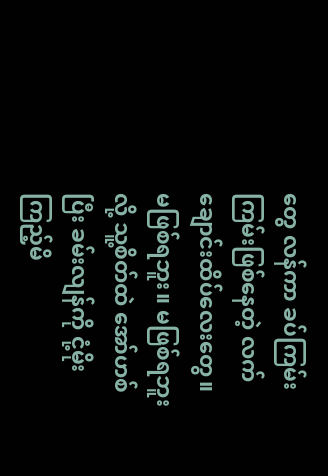တွေ လန်ကာ ခပ်ကြမ်းကြမ်းဖြစ်နေတဲ့ လက်ချောင်းထိပ်လေးတွေ။ မဖြစ်ရဘူး။ မဖြစ်ရဘူး လို့ သူ့စိတ်ထဲ အော်ဟစ်ပြီး ခမ်းလျန်ကို ငုံ့မိုးကြည့်မိ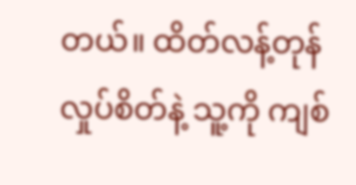တယ်။ ထိတ်လန့်တုန်လှုပ်စိတ်နဲ့ သူ့ကို ကျစ်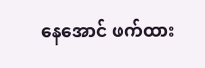နေအောင် ဖက်ထား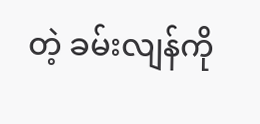တဲ့ ခမ်းလျန်ကို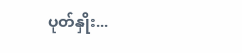ပုတ်နှိုး...